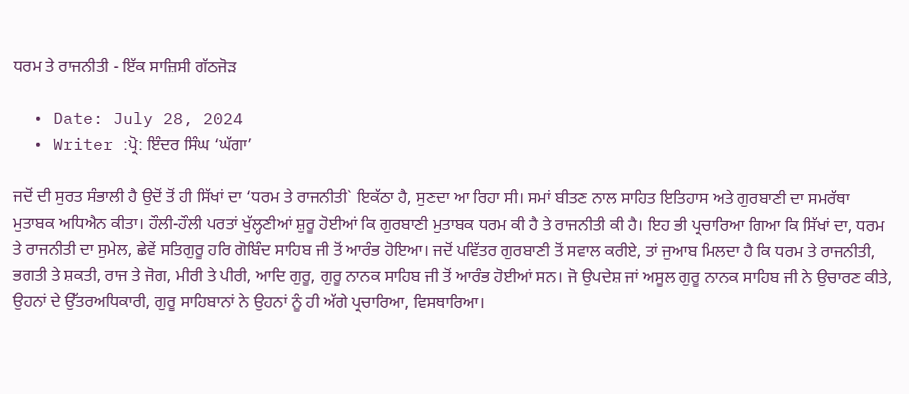ਧਰਮ ਤੇ ਰਾਜਨੀਤੀ - ਇੱਕ ਸਾਜ਼ਿਸੀ ਗੱਠਜੋੜ

  • Date: July 28, 2024
  • Writer :ਪ੍ਰੋ: ਇੰਦਰ ਸਿੰਘ ‘ਘੱਗਾ’

ਜਦੋਂ ਦੀ ਸੁਰਤ ਸੰਭਾਲੀ ਹੈ ਉਦੋਂ ਤੋਂ ਹੀ ਸਿੱਖਾਂ ਦਾ ‘ਧਰਮ ਤੇ ਰਾਜਨੀਤੀ` ਇਕੱਠਾ ਹੈ, ਸੁਣਦਾ ਆ ਰਿਹਾ ਸੀ। ਸਮਾਂ ਬੀਤਣ ਨਾਲ ਸਾਹਿਤ ਇਤਿਹਾਸ ਅਤੇ ਗੁਰਬਾਣੀ ਦਾ ਸਮਰੱਥਾ ਮੁਤਾਬਕ ਅਧਿਐਨ ਕੀਤਾ। ਹੌਲੀ-ਹੌਲੀ ਪਰਤਾਂ ਖੁੱਲ੍ਹਣੀਆਂ ਸ਼ੁਰੂ ਹੋਈਆਂ ਕਿ ਗੁਰਬਾਣੀ ਮੁਤਾਬਕ ਧਰਮ ਕੀ ਹੈ ਤੇ ਰਾਜਨੀਤੀ ਕੀ ਹੈ। ਇਹ ਭੀ ਪ੍ਰਚਾਰਿਆ ਗਿਆ ਕਿ ਸਿੱਖਾਂ ਦਾ, ਧਰਮ ਤੇ ਰਾਜਨੀਤੀ ਦਾ ਸੁਮੇਲ, ਛੇਵੇਂ ਸਤਿਗੁਰੂ ਹਰਿ ਗੋਬਿੰਦ ਸਾਹਿਬ ਜੀ ਤੋਂ ਆਰੰਭ ਹੋਇਆ। ਜਦੋਂ ਪਵਿੱਤਰ ਗੁਰਬਾਣੀ ਤੋਂ ਸਵਾਲ ਕਰੀਏ, ਤਾਂ ਜੁਆਬ ਮਿਲਦਾ ਹੈ ਕਿ ਧਰਮ ਤੇ ਰਾਜਨੀਤੀ, ਭਗਤੀ ਤੇ ਸ਼ਕਤੀ, ਰਾਜ ਤੇ ਜੋਗ, ਮੀਰੀ ਤੇ ਪੀਰੀ, ਆਦਿ ਗੁਰੂ, ਗੁਰੂ ਨਾਨਕ ਸਾਹਿਬ ਜੀ ਤੋਂ ਆਰੰਭ ਹੋਈਆਂ ਸਨ। ਜੋ ਉਪਦੇਸ਼ ਜਾਂ ਅਸੂਲ ਗੁਰੂ ਨਾਨਕ ਸਾਹਿਬ ਜੀ ਨੇ ਉਚਾਰਣ ਕੀਤੇ, ਉਹਨਾਂ ਦੇ ਉੱਤਰਅਧਿਕਾਰੀ, ਗੁਰੂ ਸਾਹਿਬਾਨਾਂ ਨੇ ਉਹਨਾਂ ਨੂੰ ਹੀ ਅੱਗੇ ਪ੍ਰਚਾਰਿਆ, ਵਿਸਥਾਰਿਆ।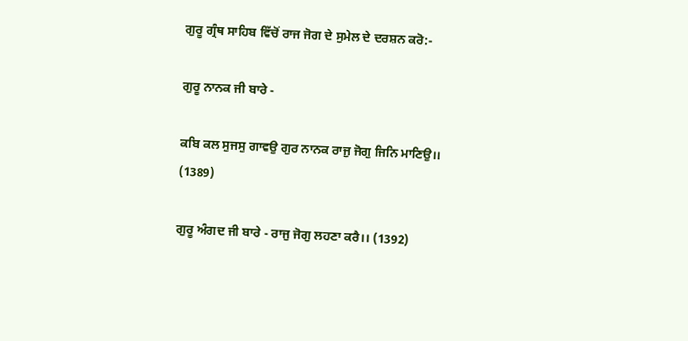ਗੁਰੂ ਗ੍ਰੰਥ ਸਾਹਿਬ ਵਿੱਚੋਂ ਰਾਜ ਜੋਗ ਦੇ ਸੁਮੇਲ ਦੇ ਦਰਸ਼ਨ ਕਰੋ:-

ਗੁਰੂ ਨਾਨਕ ਜੀ ਬਾਰੇ -

ਕਬਿ ਕਲ ਸੁਜਸੁ ਗਾਵਉ ਗੁਰ ਨਾਨਕ ਰਾਜੁ ਜੋਗੁ ਜਿਨਿ ਮਾਣਿਉ।। (1389)

ਗੁਰੂ ਅੰਗਦ ਜੀ ਬਾਰੇ - ਰਾਜੁ ਜੋਗੁ ਲਹਣਾ ਕਰੈ।। (1392)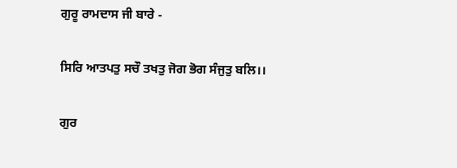ਗੁਰੂ ਰਾਮਦਾਸ ਜੀ ਬਾਰੇ -

ਸਿਰਿ ਆਤਪਤੁ ਸਚੌ ਤਖਤੁ ਜੋਗ ਭੋਗ ਸੰਜੁਤੁ ਬਲਿ।।

ਗੁਰ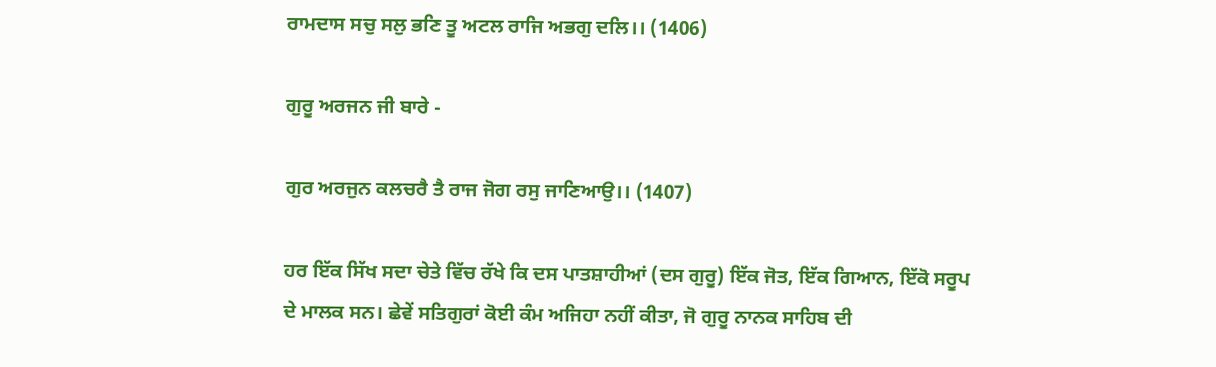ਰਾਮਦਾਸ ਸਚੁ ਸਲੁ ਭਣਿ ਤੂ ਅਟਲ ਰਾਜਿ ਅਭਗੁ ਦਲਿ।। (1406)

ਗੁਰੂ ਅਰਜਨ ਜੀ ਬਾਰੇ -

ਗੁਰ ਅਰਜੁਨ ਕਲਚਰੈ ਤੈ ਰਾਜ ਜੋਗ ਰਸੁ ਜਾਣਿਆਉ।। (1407)

ਹਰ ਇੱਕ ਸਿੱਖ ਸਦਾ ਚੇਤੇ ਵਿੱਚ ਰੱਖੇ ਕਿ ਦਸ ਪਾਤਸ਼ਾਹੀਆਂ (ਦਸ ਗੁਰੂ) ਇੱਕ ਜੋਤ, ਇੱਕ ਗਿਆਨ, ਇੱਕੋ ਸਰੂਪ ਦੇ ਮਾਲਕ ਸਨ। ਛੇਵੇਂ ਸਤਿਗੁਰਾਂ ਕੋਈ ਕੰਮ ਅਜਿਹਾ ਨਹੀਂ ਕੀਤਾ, ਜੋ ਗੁਰੂ ਨਾਨਕ ਸਾਹਿਬ ਦੀ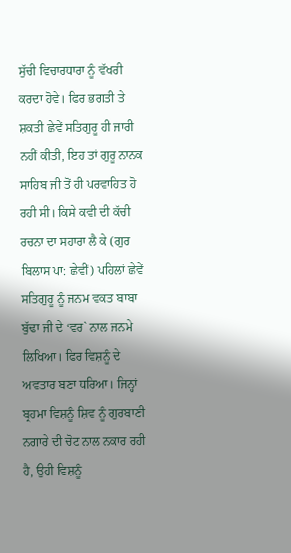ਸੁੱਚੀ ਵਿਚਾਰਧਾਰਾ ਨੂੰ ਵੱਖਰੀ ਕਰਦਾ ਹੋਵੇ। ਫਿਰ ਭਗਤੀ ਤੇ ਸ਼ਕਤੀ ਛੇਵੇਂ ਸਤਿਗੁਰੂ ਹੀ ਜਾਰੀ ਨਹੀਂ ਕੀਤੀ, ਇਹ ਤਾਂ ਗੁਰੂ ਨਾਨਕ ਸਾਹਿਬ ਜੀ ਤੋਂ ਹੀ ਪਰਵਾਹਿਤ ਹੋ ਰਹੀ ਸੀ। ਕਿਸੇ ਕਵੀ ਦੀ ਕੱਚੀ ਰਚਨਾ ਦਾ ਸਹਾਰਾ ਲੈ ਕੇ (ਗੁਰ ਬਿਲਾਸ ਪਾ: ਛੇਵੀਂ) ਪਹਿਲਾਂ ਛੇਵੇਂ ਸਤਿਗੁਰੂ ਨੂੰ ਜਨਮ ਵਕਤ ਬਾਬਾ ਬੁੱਢਾ ਜੀ ਦੇ ‘ਵਰ` ਨਾਲ ਜਨਮੇ ਲਿਖਿਆ। ਫਿਰ ਵਿਸ਼ਨੂੰ ਦੇ ਅਵਤਾਰ ਬਣਾ ਧਰਿਆ। ਜਿਨ੍ਹਾਂ ਬ੍ਰਹਮਾ ਵਿਸ਼ਨੂੰ ਸ਼ਿਵ ਨੂੰ ਗੁਰਬਾਣੀ ਨਗਾਰੇ ਦੀ ਚੋਟ ਨਾਲ ਨਕਾਰ ਰਹੀ ਹੈ, ਉਹੀ ਵਿਸ਼ਨੂੰ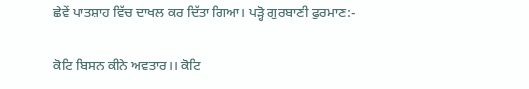ਛੇਵੇਂ ਪਾਤਸ਼ਾਹ ਵਿੱਚ ਦਾਖਲ ਕਰ ਦਿੱਤਾ ਗਿਆ। ਪੜ੍ਹੋ ਗੁਰਬਾਣੀ ਫੁਰਮਾਣ:-

ਕੋਟਿ ਬਿਸਨ ਕੀਨੇ ਅਵਤਾਰ।। ਕੋਟਿ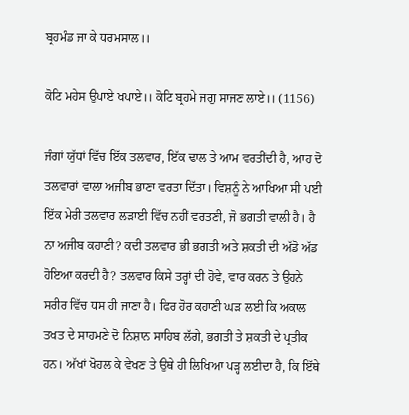ਬ੍ਰਹਮੰਡ ਜਾ ਕੇ ਧਰਮਸਾਲ।।

ਕੋਟਿ ਮਹੇਸ ਉਪਾਏ ਖਪਾਏ।। ਕੋਟਿ ਬ੍ਰਹਮੇ ਜਗੁ ਸਾਜਣ ਲਾਏ।। (1156)

ਜੰਗਾਂ ਯੁੱਧਾਂ ਵਿੱਚ ਇੱਕ ਤਲਵਾਰ, ਇੱਕ ਢਾਲ ਤੇ ਆਮ ਵਰਤੀਂਦੀ ਹੈ, ਆਹ ਦੋ ਤਲਵਾਰਾਂ ਵਾਲਾ ਅਜੀਬ ਭਾਣਾ ਵਰਤਾ ਦਿੱਤਾ। ਵਿਸ਼ਨੂੰ ਨੇ ਆਖਿਆ ਸੀ ਪਈ ਇੱਕ ਮੇਰੀ ਤਲਵਾਰ ਲੜਾਈ ਵਿੱਚ ਨਹੀਂ ਵਰਤਣੀ, ਜੋ ਭਗਤੀ ਵਾਲੀ ਹੈ। ਹੈ ਨਾ ਅਜੀਬ ਕਹਾਣੀ? ਕਦੀ ਤਲਵਾਰ ਭੀ ਭਗਤੀ ਅਤੇ ਸ਼ਕਤੀ ਦੀ ਅੱਡੋ ਅੱਡ ਹੋਇਆ ਕਰਦੀ ਹੈ? ਤਲਵਾਰ ਕਿਸੇ ਤਰ੍ਹਾਂ ਦੀ ਹੋਵੇ, ਵਾਰ ਕਰਨ ਤੇ ਉਹਨੇ ਸਰੀਰ ਵਿੱਚ ਧਸ ਹੀ ਜਾਣਾ ਹੈ। ਫਿਰ ਹੋਰ ਕਹਾਣੀ ਘੜ ਲਈ ਕਿ ਅਕਾਲ ਤਖਤ ਦੇ ਸਾਹਮਣੇ ਦੋ ਨਿਸ਼ਾਨ ਸਾਹਿਬ ਲੱਗੇ, ਭਗਤੀ ਤੇ ਸ਼ਕਤੀ ਦੇ ਪ੍ਰਤੀਕ ਹਨ। ਅੱਖਾਂ ਖੋਹਲ ਕੇ ਵੇਖਣ ਤੇ ਉਥੇ ਹੀ ਲਿਖਿਆ ਪੜ੍ਹ ਲਈਦਾ ਹੈ, ਕਿ ਇੱਥੇ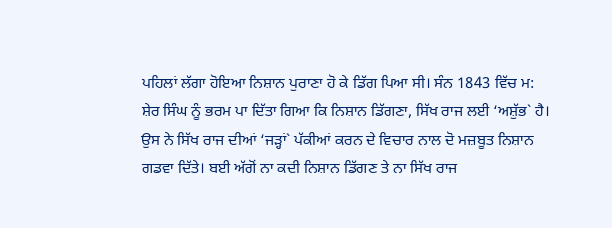ਪਹਿਲਾਂ ਲੱਗਾ ਹੋਇਆ ਨਿਸ਼ਾਨ ਪੁਰਾਣਾ ਹੋ ਕੇ ਡਿੱਗ ਪਿਆ ਸੀ। ਸੰਨ 1843 ਵਿੱਚ ਮ: ਸ਼ੇਰ ਸਿੰਘ ਨੂੰ ਭਰਮ ਪਾ ਦਿੱਤਾ ਗਿਆ ਕਿ ਨਿਸ਼ਾਨ ਡਿੱਗਣਾ, ਸਿੱਖ ਰਾਜ ਲਈ ‘ਅਸ਼ੁੱਭ` ਹੈ। ਉਸ ਨੇ ਸਿੱਖ ਰਾਜ ਦੀਆਂ ‘ਜੜ੍ਹਾਂ` ਪੱਕੀਆਂ ਕਰਨ ਦੇ ਵਿਚਾਰ ਨਾਲ ਦੋ ਮਜ਼ਬੂਤ ਨਿਸ਼ਾਨ ਗਡਵਾ ਦਿੱਤੇ। ਬਈ ਅੱਗੋਂ ਨਾ ਕਦੀ ਨਿਸ਼ਾਨ ਡਿੱਗਣ ਤੇ ਨਾ ਸਿੱਖ ਰਾਜ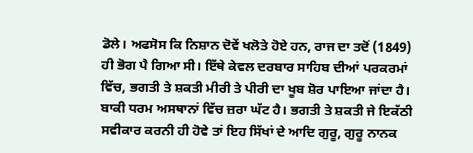ਡੋਲੇ। ਅਫਸੋਸ ਕਿ ਨਿਸ਼ਾਨ ਦੋਵੇਂ ਖਲੋਤੇ ਹੋਏ ਹਨ, ਰਾਜ ਦਾ ਤਦੋਂ (1849) ਹੀ ਭੋਗ ਪੈ ਗਿਆ ਸੀ। ਇੱਥੇ ਕੇਵਲ ਦਰਬਾਰ ਸਾਹਿਬ ਦੀਆਂ ਪਰਕਰਮਾਂ ਵਿੱਚ, ਭਗਤੀ ਤੇ ਸ਼ਕਤੀ ਮੀਰੀ ਤੇ ਪੀਰੀ ਦਾ ਖੂਬ ਸ਼ੋਰ ਪਾਇਆ ਜਾਂਦਾ ਹੈ। ਬਾਕੀ ਧਰਮ ਅਸਥਾਨਾਂ ਵਿੱਚ ਜ਼ਰਾ ਘੱਟ ਹੈ। ਭਗਤੀ ਤੇ ਸ਼ਕਤੀ ਜੇ ਇਕੱਠੀ ਸਵੀਕਾਰ ਕਰਨੀ ਹੀ ਹੋਵੇ ਤਾਂ ਇਹ ਸਿੱਖਾਂ ਦੇ ਆਦਿ ਗੁਰੂ, ਗੁਰੂ ਨਾਨਕ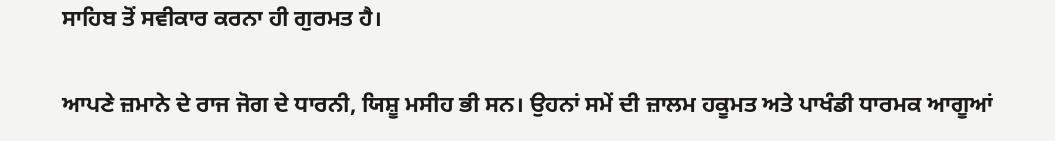ਸਾਹਿਬ ਤੋਂ ਸਵੀਕਾਰ ਕਰਨਾ ਹੀ ਗੁਰਮਤ ਹੈ।

ਆਪਣੇ ਜ਼ਮਾਨੇ ਦੇ ਰਾਜ ਜੋਗ ਦੇ ਧਾਰਨੀ, ਯਿਸ਼ੂ ਮਸੀਹ ਭੀ ਸਨ। ਉਹਨਾਂ ਸਮੇਂ ਦੀ ਜ਼ਾਲਮ ਹਕੂਮਤ ਅਤੇ ਪਾਖੰਡੀ ਧਾਰਮਕ ਆਗੂਆਂ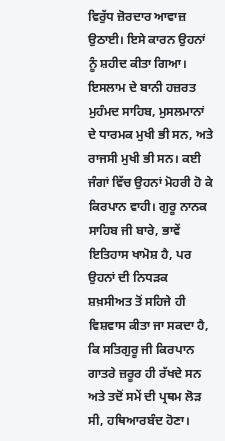ਵਿਰੁੱਧ ਜ਼ੋਰਦਾਰ ਆਵਾਜ਼ ਉਠਾਈ। ਇਸੇ ਕਾਰਨ ਉਹਨਾਂ ਨੂੰ ਸ਼ਹੀਦ ਕੀਤਾ ਗਿਆ। ਇਸਲਾਮ ਦੇ ਬਾਨੀ ਹਜ਼ਰਤ ਮੁਹੰਮਦ ਸਾਹਿਬ, ਮੁਸਲਮਾਨਾਂ ਦੇ ਧਾਰਮਕ ਮੁਖੀ ਭੀ ਸਨ, ਅਤੇ ਰਾਜਸੀ ਮੁਖੀ ਭੀ ਸਨ। ਕਈ ਜੰਗਾਂ ਵਿੱਚ ਉਹਨਾਂ ਮੋਹਰੀ ਹੋ ਕੇ ਕਿਰਪਾਨ ਵਾਹੀ। ਗੁਰੂ ਨਾਨਕ ਸਾਹਿਬ ਜੀ ਬਾਰੇ, ਭਾਵੇਂ ਇਤਿਹਾਸ ਖਾਮੋਸ਼ ਹੈ, ਪਰ ਉਹਨਾਂ ਦੀ ਨਿਧੜਕ ਸ਼ਖ਼ਸੀਅਤ ਤੋਂ ਸਹਿਜੇ ਹੀ ਵਿਸ਼ਵਾਸ ਕੀਤਾ ਜਾ ਸਕਦਾ ਹੈ, ਕਿ ਸਤਿਗੁਰੂ ਜੀ ਕਿਰਪਾਨ ਗਾਤਰੇ ਜ਼ਰੂਰ ਹੀ ਰੱਖਦੇ ਸਨ ਅਤੇ ਤਦੋਂ ਸਮੇਂ ਦੀ ਪ੍ਰਥਮ ਲੋੜ ਸੀ, ਹਥਿਆਰਬੰਦ ਹੋਣਾ।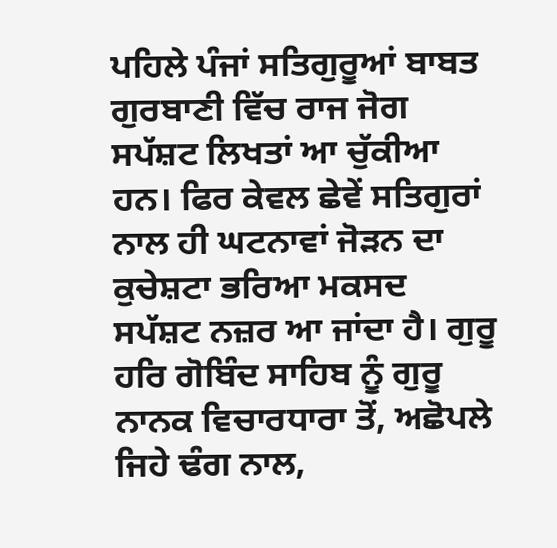ਪਹਿਲੇ ਪੰਜਾਂ ਸਤਿਗੁਰੂਆਂ ਬਾਬਤ ਗੁਰਬਾਣੀ ਵਿੱਚ ਰਾਜ ਜੋਗ ਸਪੱਸ਼ਟ ਲਿਖਤਾਂ ਆ ਚੁੱਕੀਆ ਹਨ। ਫਿਰ ਕੇਵਲ ਛੇਵੇਂ ਸਤਿਗੁਰਾਂ ਨਾਲ ਹੀ ਘਟਨਾਵਾਂ ਜੋੜਨ ਦਾ ਕੁਚੇਸ਼ਟਾ ਭਰਿਆ ਮਕਸਦ ਸਪੱਸ਼ਟ ਨਜ਼ਰ ਆ ਜਾਂਦਾ ਹੈ। ਗੁਰੂ ਹਰਿ ਗੋਬਿੰਦ ਸਾਹਿਬ ਨੂੰ ਗੁਰੂ ਨਾਨਕ ਵਿਚਾਰਧਾਰਾ ਤੋਂ, ਅਛੋਪਲੇ ਜਿਹੇ ਢੰਗ ਨਾਲ,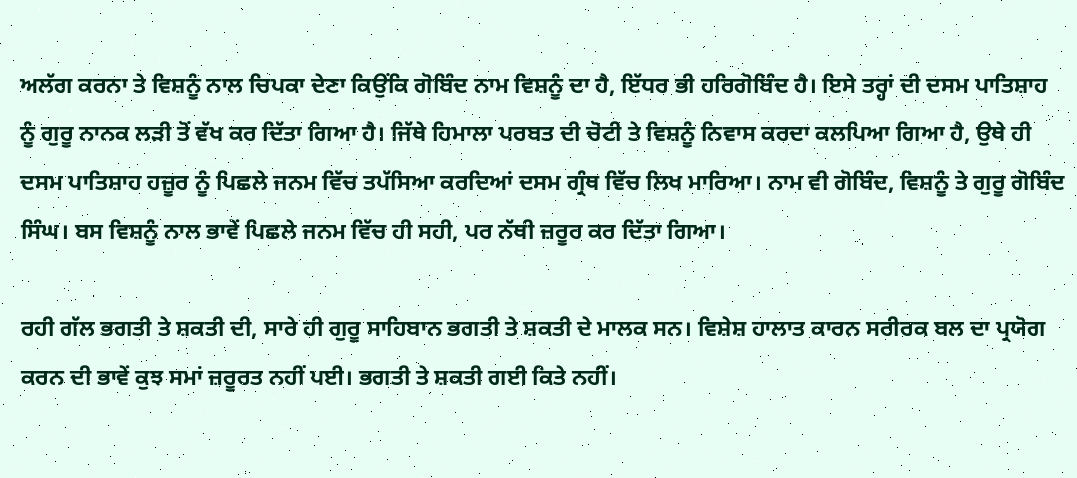ਅਲੱਗ ਕਰਨਾ ਤੇ ਵਿਸ਼ਨੂੰ ਨਾਲ ਚਿਪਕਾ ਦੇਣਾ ਕਿਉਂਕਿ ਗੋਬਿੰਦ ਨਾਮ ਵਿਸ਼ਨੂੰ ਦਾ ਹੈ, ਇੱਧਰ ਭੀ ਹਰਿਗੋਬਿੰਦ ਹੈ। ਇਸੇ ਤਰ੍ਹਾਂ ਦੀ ਦਸਮ ਪਾਤਿਸ਼ਾਹ ਨੂੰ ਗੁਰੂ ਨਾਨਕ ਲੜੀ ਤੋਂ ਵੱਖ ਕਰ ਦਿੱਤਾ ਗਿਆ ਹੈ। ਜਿੱਥੇ ਹਿਮਾਲਾ ਪਰਬਤ ਦੀ ਚੋਟੀ ਤੇ ਵਿਸ਼ਨੂੰ ਨਿਵਾਸ ਕਰਦਾ ਕਲਪਿਆ ਗਿਆ ਹੈ, ਉਥੇ ਹੀ ਦਸਮ ਪਾਤਿਸ਼ਾਹ ਹਜ਼ੂਰ ਨੂੰ ਪਿਛਲੇ ਜਨਮ ਵਿੱਚ ਤਪੱਸਿਆ ਕਰਦਿਆਂ ਦਸਮ ਗ੍ਰੰਥ ਵਿੱਚ ਲਿਖ ਮਾਰਿਆ। ਨਾਮ ਵੀ ਗੋਬਿੰਦ, ਵਿਸ਼ਨੂੰ ਤੇ ਗੁਰੂ ਗੋਬਿੰਦ ਸਿੰਘ। ਬਸ ਵਿਸ਼ਨੂੰ ਨਾਲ ਭਾਵੇਂ ਪਿਛਲੇ ਜਨਮ ਵਿੱਚ ਹੀ ਸਹੀ, ਪਰ ਨੱਥੀ ਜ਼ਰੂਰ ਕਰ ਦਿੱਤਾ ਗਿਆ।

ਰਹੀ ਗੱਲ ਭਗਤੀ ਤੇ ਸ਼ਕਤੀ ਦੀ, ਸਾਰੇ ਹੀ ਗੁਰੂ ਸਾਹਿਬਾਨ ਭਗਤੀ ਤੇ ਸ਼ਕਤੀ ਦੇ ਮਾਲਕ ਸਨ। ਵਿਸ਼ੇਸ਼ ਹਾਲਾਤ ਕਾਰਨ ਸਰੀਰਕ ਬਲ ਦਾ ਪ੍ਰਯੋਗ ਕਰਨ ਦੀ ਭਾਵੇਂ ਕੁਝ ਸਮਾਂ ਜ਼ਰੂਰਤ ਨਹੀਂ ਪਈ। ਭਗਤੀ ਤੇ ਸ਼ਕਤੀ ਗਈ ਕਿਤੇ ਨਹੀਂ।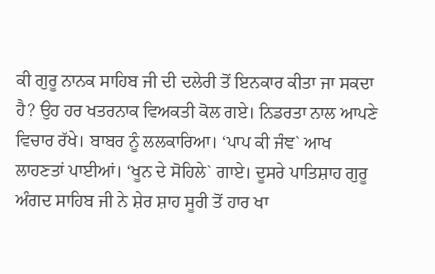ਕੀ ਗੁਰੂ ਨਾਨਕ ਸਾਹਿਬ ਜੀ ਦੀ ਦਲੇਰੀ ਤੋਂ ਇਨਕਾਰ ਕੀਤਾ ਜਾ ਸਕਦਾ ਹੈ? ਉਹ ਹਰ ਖਤਰਨਾਕ ਵਿਅਕਤੀ ਕੋਲ ਗਏ। ਨਿਡਰਤਾ ਨਾਲ ਆਪਣੇ ਵਿਚਾਰ ਰੱਖੇ। ਬਾਬਰ ਨੂੰ ਲਲਕਾਰਿਆ। ‘ਪਾਪ ਕੀ ਜੰਞ` ਆਖ ਲਾਹਣਤਾਂ ਪਾਈਆਂ। ‘ਖੂਨ ਦੇ ਸੋਹਿਲੇ` ਗਾਏ। ਦੂਸਰੇ ਪਾਤਿਸ਼ਾਹ ਗੁਰੂ ਅੰਗਦ ਸਾਹਿਬ ਜੀ ਨੇ ਸ਼ੇਰ ਸ਼ਾਹ ਸੂਰੀ ਤੋਂ ਹਾਰ ਖਾ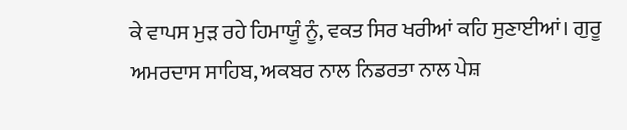ਕੇ ਵਾਪਸ ਮੁੜ ਰਹੇ ਹਿਮਾਯੂੰ ਨੂੰ, ਵਕਤ ਸਿਰ ਖਰੀਆਂ ਕਹਿ ਸੁਣਾਈਆਂ। ਗੁਰੂ ਅਮਰਦਾਸ ਸਾਹਿਬ, ਅਕਬਰ ਨਾਲ ਨਿਡਰਤਾ ਨਾਲ ਪੇਸ਼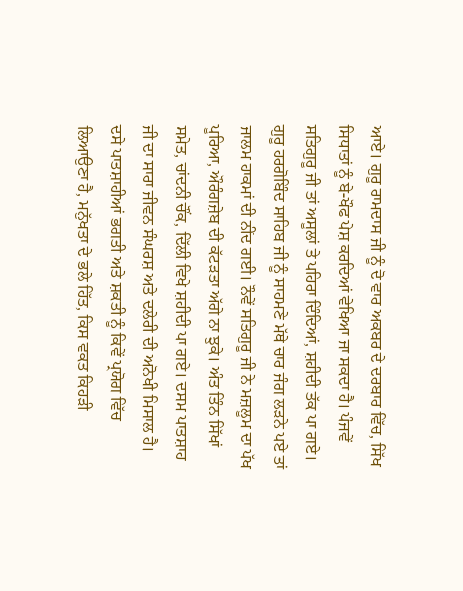ਆਏ। ਗੁਰੂ ਰਾਮਦਾਸ ਜੀ ਨੂੰ ਦੋ ਵਾਰ ਅਕਬਰ ਦੇ ਦਰਬਾਰ ਵਿੱਚ, ਸਿੱਖ ਸਿਧਾਤਾਂ ਨੂੰ ਬੇ-ਖੌਫ ਪੇਸ਼ ਕਰਦਿਆਂ ਵੇਖਿਆ ਜਾ ਸਕਦਾ ਹੈ। ਪੰਜਵੇਂ ਸਤਿਗੁਰੂ ਜੀ ਤਾਂ ਅਸੂਲਾਂ ਤੇ ਪਹਿਰਾ ਦਿੰਦਿਆਂ, ਸ਼ਹੀਦੀ ਤੱਕ ਪਾ ਗਏ। ਗੁਰੂ ਹਰਗੋਬਿੰਦ ਸਾਹਿਬ ਜੀ ਨੂੰ ਸਾਹਮਣੇ ਮੱਥੇ ਚਾਰ ਜੰਗ ਲੜਨੇ ਪਏ ਤਾਂ ਜਾਲਮ ਹਾਕਮਾਂ ਦੀ ਨੀਂਦ ਗਈ। ਨੌਵੇਂ ਸਤਿਗੁਰੂ ਜੀ ਨੇ ਮਜ਼ਲੂਮ ਦਾ ਪੱਖ ਪੂਰਿਆ, ਔਰੰਗਜ਼ੇਬ ਦੀ ਕੱਟੜਤਾ ਅੱਗੇ ਨਾ ਝੁਕੇ। ਅੰਤ ਤਿੰਨ ਸਿੱਖਾਂ ਸਮੇਤ, ਚਾਂਦਨੀ ਚੌਂਕ, ਦਿੱਲੀ ਵਿਖੇ ਸ਼ਹੀਦੀ ਪਾ ਗਏ। ਦਸਮ ਪਾਤਸ਼ਾਹ ਜੀ ਦਾ ਸਾਰਾ ਜੀਵਨ ਸੰਘਰਸ਼ ਅਤੇ ਦਲੇਰੀ ਦੀ ਅਨੋਖੀ ਮਿਸਾਲ ਹੈ। ਦਸੇ ਪਾਤਸ਼ਾਹੀਆਂ ਭਗਤੀ ਅਤੇ ਸ਼ਕਤੀ ਨੂੰ ਕਿਵੇਂ ਪ੍ਰਯੋਗ ਵਿੱਚ ਲਿਆਉਣਾ ਹੈ, ਮਨੁੱਖਤਾ ਦੇ ਭਲੇ ਹਿੱਤ, ਕਿਸ ਵਕਤ ਕਿਹੜੀ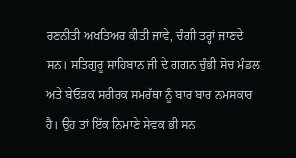ਰਣਨੀਤੀ ਅਖਤਿਅਰ ਕੀਤੀ ਜਾਵੇ, ਚੰਗੀ ਤਰ੍ਹਾਂ ਜਾਣਦੇ ਸਨ। ਸਤਿਗੁਰੂ ਸਾਹਿਬਾਨ ਜੀ ਦੇ ਗਗਨ ਚੁੰਭੀ ਸੋਚ ਮੰਡਲ ਅਤੇ ਬੇਓੜਕ ਸਰੀਰਕ ਸਮਰੱਥਾ ਨੂੰ ਬਾਰ ਬਾਰ ਨਮਸਕਾਰ ਹੈ। ਉਹ ਤਾਂ ਇੱਕ ਨਿਮਾਣੇ ਸੇਵਕ ਭੀ ਸਨ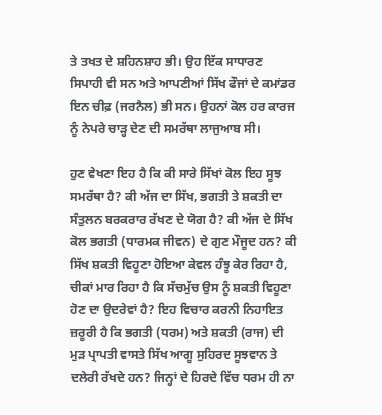ਤੇ ਤਖਤ ਦੇ ਸ਼ਹਿਨਸ਼ਾਹ ਭੀ। ਉਹ ਇੱਕ ਸਾਧਾਰਣ ਸਿਪਾਹੀ ਵੀ ਸਨ ਅਤੇ ਆਪਣੀਆਂ ਸਿੱਖ ਫੌਜਾਂ ਦੇ ਕਮਾਂਡਰ ਇਨ ਚੀਫ਼ (ਜਰਨੈਲ) ਭੀ ਸਨ। ਉਹਨਾਂ ਕੋਲ ਹਰ ਕਾਰਜ ਨੂੰ ਨੇਪਰੇ ਚਾੜ੍ਹ ਦੇਣ ਦੀ ਸਮਰੱਥਾ ਲਾਜੁਆਬ ਸੀ।

ਹੁਣ ਵੇਖਣਾ ਇਹ ਹੈ ਕਿ ਕੀ ਸਾਰੇ ਸਿੱਖਾਂ ਕੋਲ ਇਹ ਸੂਝ ਸਮਰੱਥਾ ਹੈ? ਕੀ ਅੱਜ ਦਾ ਸਿੱਖ, ਭਗਤੀ ਤੇ ਸ਼ਕਤੀ ਦਾ ਸੰਤੁਲਨ ਬਰਕਰਾਰ ਰੱਖਣ ਦੇ ਯੋਗ ਹੈ? ਕੀ ਅੱਜ ਦੇ ਸਿੱਖ ਕੋਲ ਭਗਤੀ (ਧਾਰਮਕ ਜੀਵਨ) ਦੇ ਗੁਣ ਮੌਜੂਦ ਹਨ? ਕੀ ਸਿੱਖ ਸ਼ਕਤੀ ਵਿਹੂਣਾ ਹੋਇਆ ਕੇਵਲ ਹੰਝੂ ਕੇਰ ਰਿਹਾ ਹੈ, ਚੀਕਾਂ ਮਾਰ ਰਿਹਾ ਹੈ ਕਿ ਸੱਚਮੁੱਚ ਉਸ ਨੂੰ ਸ਼ਕਤੀ ਵਿਹੂਣਾ ਹੋਣ ਦਾ ਉਦਰੇਵਾਂ ਹੈ? ਇਹ ਵਿਚਾਰ ਕਰਨੀ ਨਿਹਾਇਤ ਜ਼ਰੂਰੀ ਹੈ ਕਿ ਭਗਤੀ (ਧਰਮ) ਅਤੇ ਸ਼ਕਤੀ (ਰਾਜ) ਦੀ ਮੁੜ ਪ੍ਰਾਪਤੀ ਵਾਸਤੇ ਸਿੱਖ ਆਗੂ ਸੁਹਿਰਦ ਸੂਝਵਾਨ ਤੇ ਦਲੇਰੀ ਰੱਖਦੇ ਹਨ? ਜਿਨ੍ਹਾਂ ਦੇ ਹਿਰਦੇ ਵਿੱਚ ਧਰਮ ਹੀ ਨਾ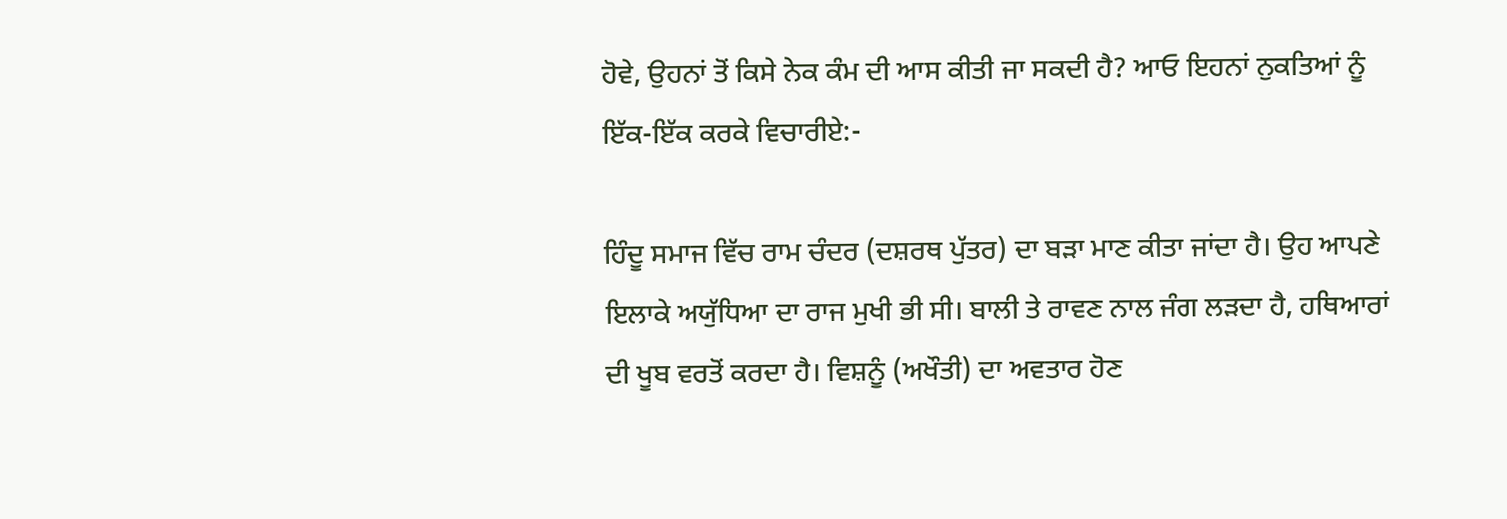ਹੋਵੇ, ਉਹਨਾਂ ਤੋਂ ਕਿਸੇ ਨੇਕ ਕੰਮ ਦੀ ਆਸ ਕੀਤੀ ਜਾ ਸਕਦੀ ਹੈ? ਆਓ ਇਹਨਾਂ ਨੁਕਤਿਆਂ ਨੂੰ ਇੱਕ-ਇੱਕ ਕਰਕੇ ਵਿਚਾਰੀਏ:-

ਹਿੰਦੂ ਸਮਾਜ ਵਿੱਚ ਰਾਮ ਚੰਦਰ (ਦਸ਼ਰਥ ਪੁੱਤਰ) ਦਾ ਬੜਾ ਮਾਣ ਕੀਤਾ ਜਾਂਦਾ ਹੈ। ਉਹ ਆਪਣੇ ਇਲਾਕੇ ਅਯੁੱਧਿਆ ਦਾ ਰਾਜ ਮੁਖੀ ਭੀ ਸੀ। ਬਾਲੀ ਤੇ ਰਾਵਣ ਨਾਲ ਜੰਗ ਲੜਦਾ ਹੈ, ਹਥਿਆਰਾਂ ਦੀ ਖੂਬ ਵਰਤੋਂ ਕਰਦਾ ਹੈ। ਵਿਸ਼ਨੂੰ (ਅਖੌਤੀ) ਦਾ ਅਵਤਾਰ ਹੋਣ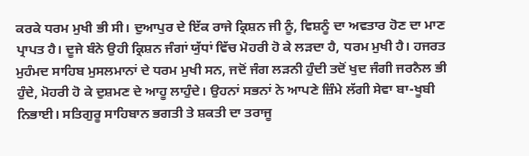ਕਰਕੇ ਧਰਮ ਮੁਖੀ ਭੀ ਸੀ। ਦੁਆਪੁਰ ਦੇ ਇੱਕ ਰਾਜੇ ਕ੍ਰਿਸ਼ਨ ਜੀ ਨੂੰ, ਵਿਸ਼ਨੂੰ ਦਾ ਅਵਤਾਰ ਹੋਣ ਦਾ ਮਾਣ ਪ੍ਰਾਪਤ ਹੈ। ਦੂਜੇ ਬੰਨੇ ਉਹੀ ਕ੍ਰਿਸ਼ਨ ਜੰਗਾਂ ਯੁੱਧਾਂ ਵਿੱਚ ਮੋਹਰੀ ਹੋ ਕੇ ਲੜਦਾ ਹੈ, ਧਰਮ ਮੁਖੀ ਹੈ। ਹਜਰਤ ਮੁਹੰਮਦ ਸਾਹਿਬ ਮੁਸਲਮਾਨਾਂ ਦੇ ਧਰਮ ਮੁਖੀ ਸਨ, ਜਦੋਂ ਜੰਗ ਲੜਨੀ ਹੁੰਦੀ ਤਦੋਂ ਖੁਦ ਜੰਗੀ ਜਰਨੈਲ ਭੀ ਹੁੰਦੇ, ਮੋਹਰੀ ਹੋ ਕੇ ਦੁਸ਼ਮਣ ਦੇ ਆਹੂ ਲਾਹੁੰਦੇ। ਉਹਨਾਂ ਸਭਨਾਂ ਨੇ ਆਪਣੇ ਜ਼ਿੰਮੇ ਲੱਗੀ ਸੇਵਾ ਬਾ-ਖੂਬੀ ਨਿਭਾਈ। ਸਤਿਗੁਰੂ ਸਾਹਿਬਾਨ ਭਗਤੀ ਤੇ ਸ਼ਕਤੀ ਦਾ ਤਰਾਜੂ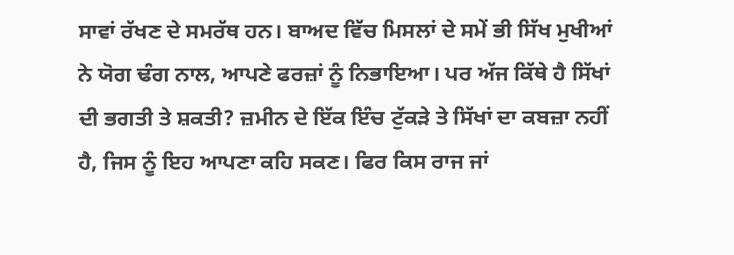ਸਾਵਾਂ ਰੱਖਣ ਦੇ ਸਮਰੱਥ ਹਨ। ਬਾਅਦ ਵਿੱਚ ਮਿਸਲਾਂ ਦੇ ਸਮੇਂ ਭੀ ਸਿੱਖ ਮੁਖੀਆਂ ਨੇ ਯੋਗ ਢੰਗ ਨਾਲ, ਆਪਣੇ ਫਰਜ਼ਾਂ ਨੂੰ ਨਿਭਾਇਆ। ਪਰ ਅੱਜ ਕਿੱਥੇ ਹੈ ਸਿੱਖਾਂ ਦੀ ਭਗਤੀ ਤੇ ਸ਼ਕਤੀ? ਜ਼ਮੀਨ ਦੇ ਇੱਕ ਇੰਚ ਟੁੱਕੜੇ ਤੇ ਸਿੱਖਾਂ ਦਾ ਕਬਜ਼ਾ ਨਹੀਂ ਹੈ, ਜਿਸ ਨੂੰ ਇਹ ਆਪਣਾ ਕਹਿ ਸਕਣ। ਫਿਰ ਕਿਸ ਰਾਜ ਜਾਂ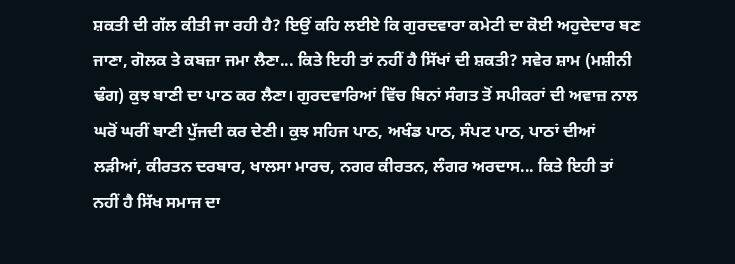ਸ਼ਕਤੀ ਦੀ ਗੱਲ ਕੀਤੀ ਜਾ ਰਹੀ ਹੈ? ਇਉਂ ਕਹਿ ਲਈਏ ਕਿ ਗੁਰਦਵਾਰਾ ਕਮੇਟੀ ਦਾ ਕੋਈ ਅਹੁਦੇਦਾਰ ਬਣ ਜਾਣਾ, ਗੋਲਕ ਤੇ ਕਬਜ਼ਾ ਜਮਾ ਲੈਣਾ... ਕਿਤੇ ਇਹੀ ਤਾਂ ਨਹੀਂ ਹੈ ਸਿੱਖਾਂ ਦੀ ਸ਼ਕਤੀ? ਸਵੇਰ ਸ਼ਾਮ (ਮਸ਼ੀਨੀ ਢੰਗ) ਕੁਝ ਬਾਣੀ ਦਾ ਪਾਠ ਕਰ ਲੈਣਾ। ਗੁਰਦਵਾਰਿਆਂ ਵਿੱਚ ਬਿਨਾਂ ਸੰਗਤ ਤੋਂ ਸਪੀਕਰਾਂ ਦੀ ਅਵਾਜ਼ ਨਾਲ ਘਰੋਂ ਘਰੀਂ ਬਾਣੀ ਪੁੱਜਦੀ ਕਰ ਦੇਣੀ। ਕੁਝ ਸਹਿਜ ਪਾਠ, ਅਖੰਡ ਪਾਠ, ਸੰਪਟ ਪਾਠ, ਪਾਠਾਂ ਦੀਆਂ ਲੜੀਆਂ, ਕੀਰਤਨ ਦਰਬਾਰ, ਖਾਲਸਾ ਮਾਰਚ, ਨਗਰ ਕੀਰਤਨ, ਲੰਗਰ ਅਰਦਾਸ... ਕਿਤੇ ਇਹੀ ਤਾਂ ਨਹੀਂ ਹੈ ਸਿੱਖ ਸਮਾਜ ਦਾ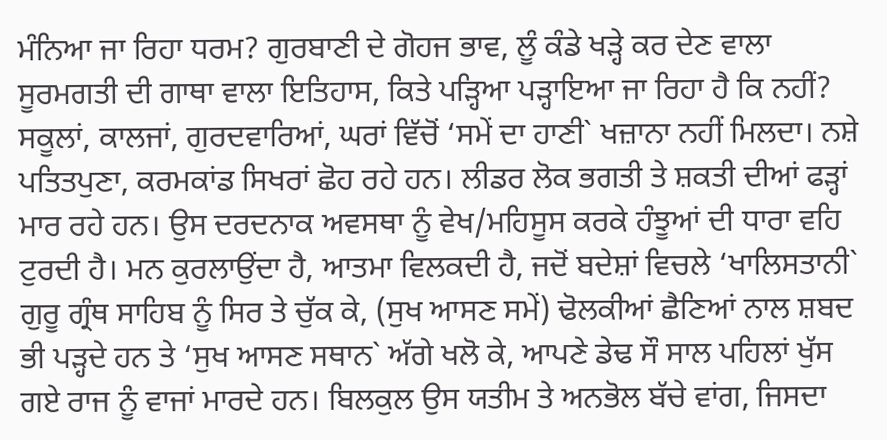ਮੰਨਿਆ ਜਾ ਰਿਹਾ ਧਰਮ? ਗੁਰਬਾਣੀ ਦੇ ਗੋਹਜ ਭਾਵ, ਲੂੰ ਕੰਡੇ ਖੜ੍ਹੇ ਕਰ ਦੇਣ ਵਾਲਾ ਸੂਰਮਗਤੀ ਦੀ ਗਾਥਾ ਵਾਲਾ ਇਤਿਹਾਸ, ਕਿਤੇ ਪੜ੍ਹਿਆ ਪੜ੍ਹਾਇਆ ਜਾ ਰਿਹਾ ਹੈ ਕਿ ਨਹੀਂ? ਸਕੂਲਾਂ, ਕਾਲਜਾਂ, ਗੁਰਦਵਾਰਿਆਂ, ਘਰਾਂ ਵਿੱਚੋਂ ‘ਸਮੇਂ ਦਾ ਹਾਣੀ` ਖਜ਼ਾਨਾ ਨਹੀਂ ਮਿਲਦਾ। ਨਸ਼ੇ ਪਤਿਤਪੁਣਾ, ਕਰਮਕਾਂਡ ਸਿਖਰਾਂ ਛੋਹ ਰਹੇ ਹਨ। ਲੀਡਰ ਲੋਕ ਭਗਤੀ ਤੇ ਸ਼ਕਤੀ ਦੀਆਂ ਫੜ੍ਹਾਂ ਮਾਰ ਰਹੇ ਹਨ। ਉਸ ਦਰਦਨਾਕ ਅਵਸਥਾ ਨੂੰ ਵੇਖ/ਮਹਿਸੂਸ ਕਰਕੇ ਹੰਝੂਆਂ ਦੀ ਧਾਰਾ ਵਹਿ ਟੁਰਦੀ ਹੈ। ਮਨ ਕੁਰਲਾਉਂਦਾ ਹੈ, ਆਤਮਾ ਵਿਲਕਦੀ ਹੈ, ਜਦੋਂ ਬਦੇਸ਼ਾਂ ਵਿਚਲੇ ‘ਖਾਲਿਸਤਾਨੀ` ਗੁਰੂ ਗ੍ਰੰਥ ਸਾਹਿਬ ਨੂੰ ਸਿਰ ਤੇ ਚੁੱਕ ਕੇ, (ਸੁਖ ਆਸਣ ਸਮੇਂ) ਢੋਲਕੀਆਂ ਛੈਣਿਆਂ ਨਾਲ ਸ਼ਬਦ ਭੀ ਪੜ੍ਹਦੇ ਹਨ ਤੇ ‘ਸੁਖ ਆਸਣ ਸਥਾਨ` ਅੱਗੇ ਖਲੋ ਕੇ, ਆਪਣੇ ਡੇਢ ਸੌ ਸਾਲ ਪਹਿਲਾਂ ਖੁੱਸ ਗਏ ਰਾਜ ਨੂੰ ਵਾਜਾਂ ਮਾਰਦੇ ਹਨ। ਬਿਲਕੁਲ ਉਸ ਯਤੀਮ ਤੇ ਅਨਭੋਲ ਬੱਚੇ ਵਾਂਗ, ਜਿਸਦਾ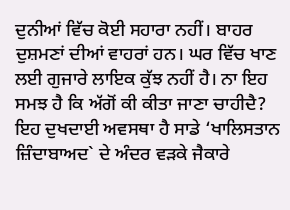ਦੁਨੀਆਂ ਵਿੱਚ ਕੋਈ ਸਹਾਰਾ ਨਹੀਂ। ਬਾਹਰ ਦੁਸ਼ਮਣਾਂ ਦੀਆਂ ਵਾਹਰਾਂ ਹਨ। ਘਰ ਵਿੱਚ ਖਾਣ ਲਈ ਗੁਜਾਰੇ ਲਾਇਕ ਕੁੱਝ ਨਹੀਂ ਹੈ। ਨਾ ਇਹ ਸਮਝ ਹੈ ਕਿ ਅੱਗੋਂ ਕੀ ਕੀਤਾ ਜਾਣਾ ਚਾਹੀਦੈ? ਇਹ ਦੁਖਦਾਈ ਅਵਸਥਾ ਹੈ ਸਾਡੇ ‘ਖਾਲਿਸਤਾਨ ਜ਼ਿੰਦਾਬਾਅਦ` ਦੇ ਅੰਦਰ ਵੜਕੇ ਜੈਕਾਰੇ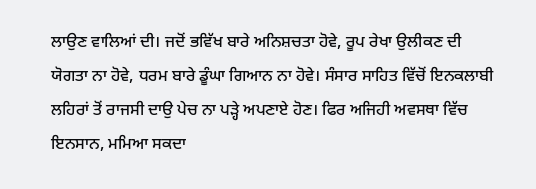ਲਾਉਣ ਵਾਲਿਆਂ ਦੀ। ਜਦੋਂ ਭਵਿੱਖ ਬਾਰੇ ਅਨਿਸ਼ਚਤਾ ਹੋਵੇ, ਰੂਪ ਰੇਖਾ ਉਲੀਕਣ ਦੀ ਯੋਗਤਾ ਨਾ ਹੋਵੇ, ਧਰਮ ਬਾਰੇ ਡੂੰਘਾ ਗਿਆਨ ਨਾ ਹੋਵੇ। ਸੰਸਾਰ ਸਾਹਿਤ ਵਿੱਚੋਂ ਇਨਕਲਾਬੀ ਲਹਿਰਾਂ ਤੋਂ ਰਾਜਸੀ ਦਾਉ ਪੇਚ ਨਾ ਪੜ੍ਹੇ ਅਪਣਾਏ ਹੋਣ। ਫਿਰ ਅਜਿਹੀ ਅਵਸਥਾ ਵਿੱਚ ਇਨਸਾਨ, ਮਮਿਆ ਸਕਦਾ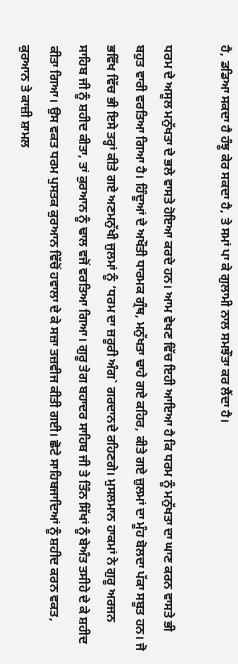ਹੈ, ਡਡਿਆ ਸਕਦਾ ਹੈ ਹੰਝੂ ਕੇਰ ਸਕਦਾ ਹੈ, ਤੇ ਸਮਾਂ ਪਾ ਕੇ ਗੁਲਾਮੀ ਨਾਲ ਸਮਝੌਤਾ ਕਰ ਲੈਂਦਾ ਹੈ।

ਧਰਮ ਦੇ ਅਸੂਲ ਮਨੁੱਖਤਾ ਦੇ ਭਲੇ ਵਾਸਤੇ ਹੋਇਆ ਕਰਦੇ ਹਨ। ਆਮ ਵੇਖਣ ਵਿੱਚ ਇਹੀ ਆਇਆ ਹੈ ਕਿ ਧਰਮ ਨੂੰ ਮਨੁੱਖਤਾ ਦਾ ਘਾਣ ਕਰਨ ਵਾਸਤੇ ਭੀ ਬਹੁਤ ਵਾਰੀ ਵਰਤਿਆ ਗਿਆ ਹੈ। ਹਿੰਦੂਆਂ ਦੇ ਅਖੌਤੀ ਧਾਰਮਕ ਗ੍ਰੰਥ, ਮਨੁੱਖਤਾ ਢਾਹੇ ਗਏ ਕਹਿਰ, ਕੀਤੇ ਗਏ ਜ਼ੁਲਮਾਂ ਦਾ ਮੂੰਹ ਬੋਲਦਾ ਪੱਕਾ ਸਬੂਤ ਹਨ। ਜੋ ਭਵਿੱਖ ਵਿੱਚ ਭੀ ਇਸੇ ਤਰ੍ਹਾਂ ਕੀਤੇ ਗਏ ਅਣਮਨੁੱਖੀ ਜੁਲਮਾਂ ਨੂੰ ‘ਧਰਮ ਦਾ ਜ਼ਰੂਰੀ ਅੰਗ` ਗਰਦਾਨਦੇ ਰਹਿਣਗੇ। ਮੁਸਲਮਾਨ ਹਾਕਮਾਂ ਨੇ ਗੁਰੂ ਅਰਜਨ ਸਾਹਿਬ ਜੀ ਨੂੰ ਸ਼ਹੀਦ ਕੀਤਾ, ਤਾਂ ਕੁਰਆਨ ਨੂੰ ਢਾਲ ਵਜੋਂ ਵਰਤਿਆ ਗਿਆ। ਗੁਰੂ ਤੇਗ ਬਹਾਦਰ ਸਾਹਿਬ ਜੀ ਤੇ ਤਿੰਨ ਸਿੱਖਾਂ ਨੂੰ ਬੇਅੰਤ ਤਸੀਹੇ ਦੇ ਕੇ ਸ਼ਹੀਦ ਕੀਤਾ ਗਿਆ। ਉਸ ਵਕਤ ਧਰਮ ਪੁਸਤਕ ਕੁਰਆਨ ਵਿੱਚੋਂ ਹਵਾਲਾ ਦੇ ਕੇ ਸਜ਼ਾ ਤਜ਼ਵੀਜ ਕੀਤੀ ਗਈ। ਛੋਟੇ ਸਾਹਿਬਜਾਦਿਆਂ ਨੂੰ ਸ਼ਹੀਦ ਕਰਨ ਵਕਤ, ਕੁਰਆਨ ਤੇ ਕਾਜ਼ੀ ਸ਼ਾਮਲ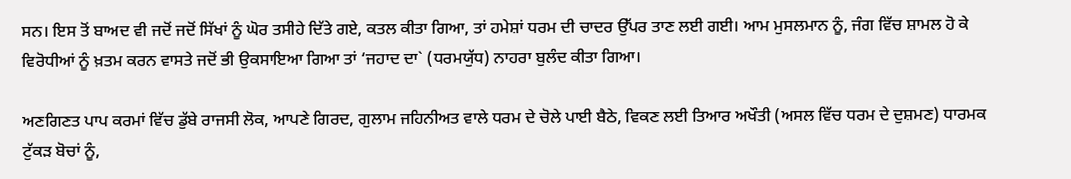ਸਨ। ਇਸ ਤੋਂ ਬਾਅਦ ਵੀ ਜਦੋਂ ਜਦੋਂ ਸਿੱਖਾਂ ਨੂੰ ਘੋਰ ਤਸੀਹੇ ਦਿੱਤੇ ਗਏ, ਕਤਲ ਕੀਤਾ ਗਿਆ, ਤਾਂ ਹਮੇਸ਼ਾਂ ਧਰਮ ਦੀ ਚਾਦਰ ਉੱਪਰ ਤਾਣ ਲਈ ਗਈ। ਆਮ ਮੁਸਲਮਾਨ ਨੂੰ, ਜੰਗ ਵਿੱਚ ਸ਼ਾਮਲ ਹੋ ਕੇ ਵਿਰੋਧੀਆਂ ਨੂੰ ਖ਼ਤਮ ਕਰਨ ਵਾਸਤੇ ਜਦੋਂ ਭੀ ਉਕਸਾਇਆ ਗਿਆ ਤਾਂ ‘ਜਹਾਦ ਦਾ` (ਧਰਮਯੁੱਧ) ਨਾਹਰਾ ਬੁਲੰਦ ਕੀਤਾ ਗਿਆ।

ਅਣਗਿਣਤ ਪਾਪ ਕਰਮਾਂ ਵਿੱਚ ਡੁੱਬੇ ਰਾਜਸੀ ਲੋਕ, ਆਪਣੇ ਗਿਰਦ, ਗੁਲਾਮ ਜਹਿਨੀਅਤ ਵਾਲੇ ਧਰਮ ਦੇ ਚੋਲੇ ਪਾਈ ਬੈਠੇ, ਵਿਕਣ ਲਈ ਤਿਆਰ ਅਖੌਤੀ (ਅਸਲ ਵਿੱਚ ਧਰਮ ਦੇ ਦੁਸ਼ਮਣ) ਧਾਰਮਕ ਟੁੱਕੜ ਬੋਚਾਂ ਨੂੰ,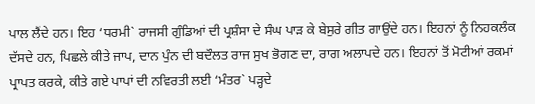ਪਾਲ ਲੈਂਦੇ ਹਨ। ਇਹ ‘ਧਰਮੀ` ਰਾਜਸੀ ਗੁੰਡਿਆਂ ਦੀ ਪ੍ਰਸ਼ੰਸਾ ਦੇ ਸੰਘ ਪਾੜ ਕੇ ਬੇਸੁਰੇ ਗੀਤ ਗਾਉਂਦੇ ਹਨ। ਇਹਨਾਂ ਨੂੰ ਨਿਹਕਲੰਕ ਦੱਸਦੇ ਹਨ, ਪਿਛਲੇ ਕੀਤੇ ਜਾਪ, ਦਾਨ ਪੁੰਨ ਦੀ ਬਦੌਲਤ ਰਾਜ ਸੁਖ ਭੋਗਣ ਦਾ, ਰਾਗ ਅਲਾਪਦੇ ਹਨ। ਇਹਨਾਂ ਤੋਂ ਮੋਟੀਆਂ ਰਕਮਾਂ ਪ੍ਰਾਪਤ ਕਰਕੇ, ਕੀਤੇ ਗਏ ਪਾਪਾਂ ਦੀ ਨਵਿਰਤੀ ਲਈ ‘ਮੰਤਰ` ਪੜ੍ਹਦੇ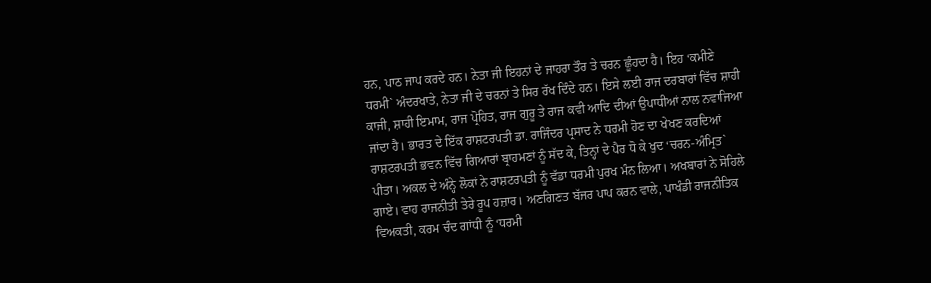ਹਨ, ਪਾਠ ਜਾਪ ਕਰਦੇ ਹਨ। ਨੇਤਾ ਜੀ ਇਹਨਾਂ ਦੇ ਜਾਹਰਾ ਤੌਰ ਤੇ ਚਰਨ ਛੂੰਹਦਾ ਹੈ। ਇਹ ‘ਕਮੀਣੇ ਧਰਮੀ` ਅੰਦਰਖਾਤੇ, ਨੇਤਾ ਜੀ ਦੇ ਚਰਨਾਂ ਤੇ ਸਿਰ ਰੱਖ ਦਿੰਦੇ ਹਨ। ਇਸੇ ਲਈ ਰਾਜ ਦਰਬਾਰਾਂ ਵਿੱਚ ਸ਼ਾਹੀ ਕਾਜੀ, ਸ਼ਾਹੀ ਇਮਾਮ, ਰਾਜ ਪ੍ਰੋਹਿਤ, ਰਾਜ ਗੁਰੂ ਤੇ ਰਾਜ ਕਵੀ ਆਦਿ ਦੀਆਂ ਉਪਾਧੀਆਂ ਨਾਲ ਨਵਾਜਿਆ ਜਾਂਦਾ ਹੈ। ਭਾਰਤ ਦੇ ਇੱਕ ਰਾਸ਼ਟਰਪਤੀ ਡਾ. ਰਾਜਿੰਦਰ ਪ੍ਰਸਾਦ ਨੇ ਧਰਮੀ ਹੋਣ ਦਾ ਖੇਖਣ ਕਰਦਿਆਂ ਰਾਸ਼ਟਰਪਤੀ ਭਵਨ ਵਿੱਚ ਗਿਆਰਾਂ ਬ੍ਰਾਹਮਣਾਂ ਨੂੰ ਸੱਦ ਕੇ, ਤਿਨ੍ਹਾਂ ਦੇ ਪੈਰ ਧੋ ਕੇ ਖੁਦ ‘ਚਰਨ-ਅੰਮ੍ਰਿਤ` ਪੀਤਾ। ਅਕਲ ਦੇ ਅੰਨ੍ਹੇ ਲੋਕਾਂ ਨੇ ਰਾਸ਼ਟਰਪਤੀ ਨੂੰ ਵੱਡਾ ਧਰਮੀ ਪੁਰਖ ਮੰਨ ਲਿਆ। ਅਖਬਾਰਾਂ ਨੇ ਸੋਹਿਲੇ ਗਾਏ। ਵਾਹ ਰਾਜਨੀਤੀ ਤੇਰੇ ਰੂਪ ਹਜ਼ਾਰ। ਅਣਗਿਣਤ ਬੱਜਰ ਪਾਪ ਕਰਨ ਵਾਲੇ, ਪਾਖੰਡੀ ਰਾਜਨੀਤਿਕ ਵਿਅਕਤੀ, ਕਰਮ ਚੰਦ ਗਾਂਧੀ ਨੂੰ ‘ਧਰਮੀ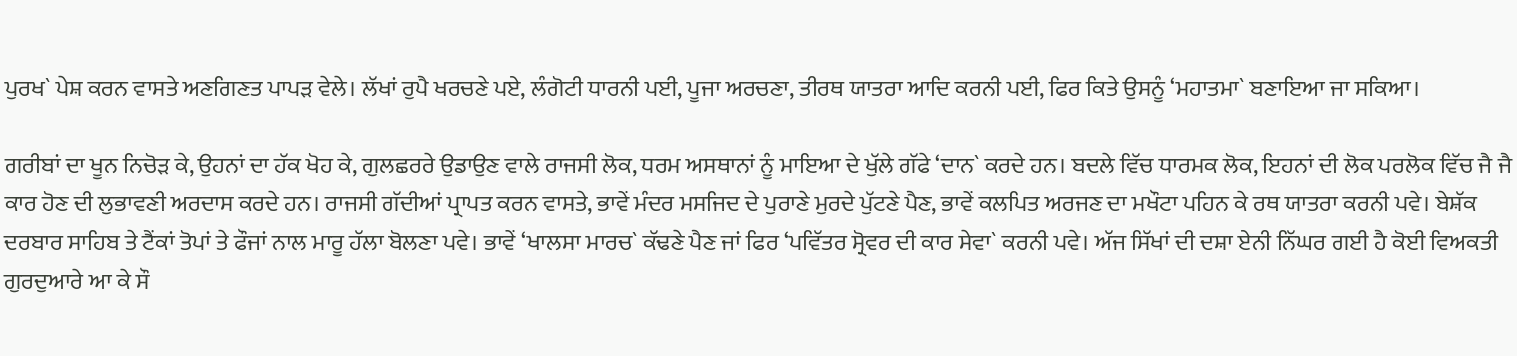ਪੁਰਖ` ਪੇਸ਼ ਕਰਨ ਵਾਸਤੇ ਅਣਗਿਣਤ ਪਾਪੜ ਵੇਲੇ। ਲੱਖਾਂ ਰੁਪੈ ਖਰਚਣੇ ਪਏ, ਲੰਗੋਟੀ ਧਾਰਨੀ ਪਈ, ਪੂਜਾ ਅਰਚਣਾ, ਤੀਰਥ ਯਾਤਰਾ ਆਦਿ ਕਰਨੀ ਪਈ, ਫਿਰ ਕਿਤੇ ਉਸਨੂੰ ‘ਮਹਾਤਮਾ` ਬਣਾਇਆ ਜਾ ਸਕਿਆ।

ਗਰੀਬਾਂ ਦਾ ਖੂਨ ਨਿਚੋੜ ਕੇ, ਉਹਨਾਂ ਦਾ ਹੱਕ ਖੋਹ ਕੇ, ਗੁਲਛਰਰੇ ਉਡਾਉਣ ਵਾਲੇ ਰਾਜਸੀ ਲੋਕ, ਧਰਮ ਅਸਥਾਨਾਂ ਨੂੰ ਮਾਇਆ ਦੇ ਖੁੱਲੇ ਗੱਫੇ ‘ਦਾਨ` ਕਰਦੇ ਹਨ। ਬਦਲੇ ਵਿੱਚ ਧਾਰਮਕ ਲੋਕ, ਇਹਨਾਂ ਦੀ ਲੋਕ ਪਰਲੋਕ ਵਿੱਚ ਜੈ ਜੈ ਕਾਰ ਹੋਣ ਦੀ ਲੁਭਾਵਣੀ ਅਰਦਾਸ ਕਰਦੇ ਹਨ। ਰਾਜਸੀ ਗੱਦੀਆਂ ਪ੍ਰਾਪਤ ਕਰਨ ਵਾਸਤੇ, ਭਾਵੇਂ ਮੰਦਰ ਮਸਜਿਦ ਦੇ ਪੁਰਾਣੇ ਮੁਰਦੇ ਪੁੱਟਣੇ ਪੈਣ, ਭਾਵੇਂ ਕਲਪਿਤ ਅਰਜਣ ਦਾ ਮਖੌਟਾ ਪਹਿਨ ਕੇ ਰਥ ਯਾਤਰਾ ਕਰਨੀ ਪਵੇ। ਬੇਸ਼ੱਕ ਦਰਬਾਰ ਸਾਹਿਬ ਤੇ ਟੈਂਕਾਂ ਤੋਪਾਂ ਤੇ ਫੌਜਾਂ ਨਾਲ ਮਾਰੂ ਹੱਲਾ ਬੋਲਣਾ ਪਵੇ। ਭਾਵੇਂ ‘ਖਾਲਸਾ ਮਾਰਚ` ਕੱਢਣੇ ਪੈਣ ਜਾਂ ਫਿਰ ‘ਪਵਿੱਤਰ ਸ੍ਰੋਵਰ ਦੀ ਕਾਰ ਸੇਵਾ` ਕਰਨੀ ਪਵੇ। ਅੱਜ ਸਿੱਖਾਂ ਦੀ ਦਸ਼ਾ ਏਨੀ ਨਿੱਘਰ ਗਈ ਹੈ ਕੋਈ ਵਿਅਕਤੀ ਗੁਰਦੁਆਰੇ ਆ ਕੇ ਸੌ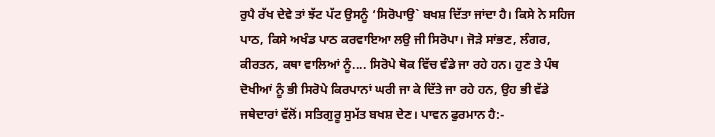ਰੁਪੈ ਰੱਖ ਦੇਵੇ ਤਾਂ ਝੱਟ ਪੱਟ ਉਸਨੂੰ ‘ਸਿਰੋਪਾਉ` ਬਖਸ਼ ਦਿੱਤਾ ਜਾਂਦਾ ਹੈ। ਕਿਸੇ ਨੇ ਸਹਿਜ ਪਾਠ, ਕਿਸੇ ਅਖੰਡ ਪਾਠ ਕਰਵਾਇਆ ਲਉ ਜੀ ਸਿਰੋਪਾ। ਜੋੜੇ ਸਾਂਭਣ, ਲੰਗਰ, ਕੀਰਤਨ, ਕਥਾ ਵਾਲਿਆਂ ਨੂੰ.... ਸਿਰੋਪੇ ਥੋਕ ਵਿੱਚ ਵੰਡੇ ਜਾ ਰਹੇ ਹਨ। ਹੁਣ ਤੇ ਪੰਥ ਦੋਖੀਆਂ ਨੂੰ ਭੀ ਸਿਰੋਪੇ ਕਿਰਪਾਨਾਂ ਘਰੀ ਜਾ ਕੇ ਦਿੱਤੇ ਜਾ ਰਹੇ ਹਨ, ਉਹ ਭੀ ਵੱਡੇ ਜਥੇਦਾਰਾਂ ਵੱਲੋਂ। ਸਤਿਗੁਰੂ ਸੁਮੱਤ ਬਖਸ਼ ਦੇਣ। ਪਾਵਨ ਫੁਰਮਾਨ ਹੈ:-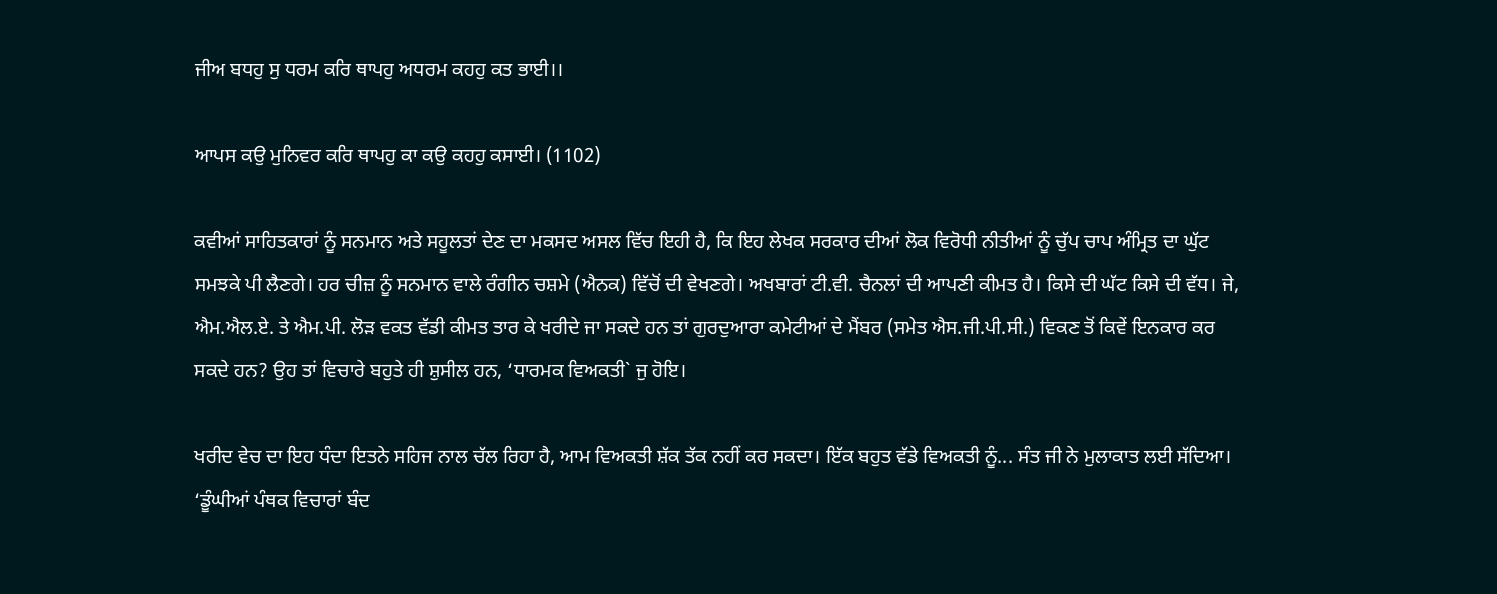ਜੀਅ ਬਧਹੁ ਸੁ ਧਰਮ ਕਰਿ ਥਾਪਹੁ ਅਧਰਮ ਕਹਹੁ ਕਤ ਭਾਈ।।

ਆਪਸ ਕਉ ਮੁਨਿਵਰ ਕਰਿ ਥਾਪਹੁ ਕਾ ਕਉ ਕਹਹੁ ਕਸਾਈ। (1102)

ਕਵੀਆਂ ਸਾਹਿਤਕਾਰਾਂ ਨੂੰ ਸਨਮਾਨ ਅਤੇ ਸਹੂਲਤਾਂ ਦੇਣ ਦਾ ਮਕਸਦ ਅਸਲ ਵਿੱਚ ਇਹੀ ਹੈ, ਕਿ ਇਹ ਲੇਖਕ ਸਰਕਾਰ ਦੀਆਂ ਲੋਕ ਵਿਰੋਧੀ ਨੀਤੀਆਂ ਨੂੰ ਚੁੱਪ ਚਾਪ ਅੰਮ੍ਰਿਤ ਦਾ ਘੁੱਟ ਸਮਝਕੇ ਪੀ ਲੈਣਗੇ। ਹਰ ਚੀਜ਼ ਨੂੰ ਸਨਮਾਨ ਵਾਲੇ ਰੰਗੀਨ ਚਸ਼ਮੇ (ਐਨਕ) ਵਿੱਚੋਂ ਦੀ ਵੇਖਣਗੇ। ਅਖਬਾਰਾਂ ਟੀ.ਵੀ. ਚੈਨਲਾਂ ਦੀ ਆਪਣੀ ਕੀਮਤ ਹੈ। ਕਿਸੇ ਦੀ ਘੱਟ ਕਿਸੇ ਦੀ ਵੱਧ। ਜੇ, ਐਮ.ਐਲ.ਏ. ਤੇ ਐਮ.ਪੀ. ਲੋੜ ਵਕਤ ਵੱਡੀ ਕੀਮਤ ਤਾਰ ਕੇ ਖਰੀਦੇ ਜਾ ਸਕਦੇ ਹਨ ਤਾਂ ਗੁਰਦੁਆਰਾ ਕਮੇਟੀਆਂ ਦੇ ਮੈਂਬਰ (ਸਮੇਤ ਐਸ.ਜੀ.ਪੀ.ਸੀ.) ਵਿਕਣ ਤੋਂ ਕਿਵੇਂ ਇਨਕਾਰ ਕਰ ਸਕਦੇ ਹਨ? ਉਹ ਤਾਂ ਵਿਚਾਰੇ ਬਹੁਤੇ ਹੀ ਸ਼ੁਸੀਲ ਹਨ, ‘ਧਾਰਮਕ ਵਿਅਕਤੀ` ਜੁ ਹੋਇ।

ਖਰੀਦ ਵੇਚ ਦਾ ਇਹ ਧੰਦਾ ਇਤਨੇ ਸਹਿਜ ਨਾਲ ਚੱਲ ਰਿਹਾ ਹੈ, ਆਮ ਵਿਅਕਤੀ ਸ਼ੱਕ ਤੱਕ ਨਹੀਂ ਕਰ ਸਕਦਾ। ਇੱਕ ਬਹੁਤ ਵੱਡੇ ਵਿਅਕਤੀ ਨੂੰ... ਸੰਤ ਜੀ ਨੇ ਮੁਲਾਕਾਤ ਲਈ ਸੱਦਿਆ। ‘ਡੂੰਘੀਆਂ ਪੰਥਕ ਵਿਚਾਰਾਂ ਬੰਦ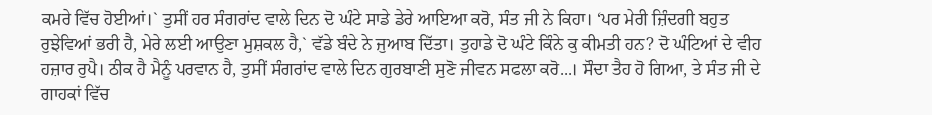ਕਮਰੇ ਵਿੱਚ ਹੋਈਆਂ।` ਤੁਸੀਂ ਹਰ ਸੰਗਰਾਂਦ ਵਾਲੇ ਦਿਨ ਦੋ ਘੰਟੇ ਸਾਡੇ ਡੇਰੇ ਆਇਆ ਕਰੋ, ਸੰਤ ਜੀ ਨੇ ਕਿਹਾ। ‘ਪਰ ਮੇਰੀ ਜ਼ਿੰਦਗੀ ਬਹੁਤ ਰੁਝੇਵਿਆਂ ਭਰੀ ਹੈ, ਮੇਰੇ ਲਈ ਆਉਣਾ ਮੁਸ਼ਕਲ ਹੈ,` ਵੱਡੇ ਬੰਦੇ ਨੇ ਜੁਆਬ ਦਿੱਤਾ। ਤੁਹਾਡੇ ਦੋ ਘੰਟੇ ਕਿੰਨੇ ਕੁ ਕੀਮਤੀ ਹਨ? ਦੋ ਘੰਟਿਆਂ ਦੇ ਵੀਹ ਹਜ਼ਾਰ ਰੁਪੈ। ਠੀਕ ਹੈ ਮੈਨੂੰ ਪਰਵਾਨ ਹੈ, ਤੁਸੀਂ ਸੰਗਰਾਂਦ ਵਾਲੇ ਦਿਨ ਗੁਰਬਾਣੀ ਸੁਣੋ ਜੀਵਨ ਸਫਲਾ ਕਰੋ...। ਸੌਦਾ ਤੈਹ ਹੋ ਗਿਆ, ਤੇ ਸੰਤ ਜੀ ਦੇ ਗਾਹਕਾਂ ਵਿੱਚ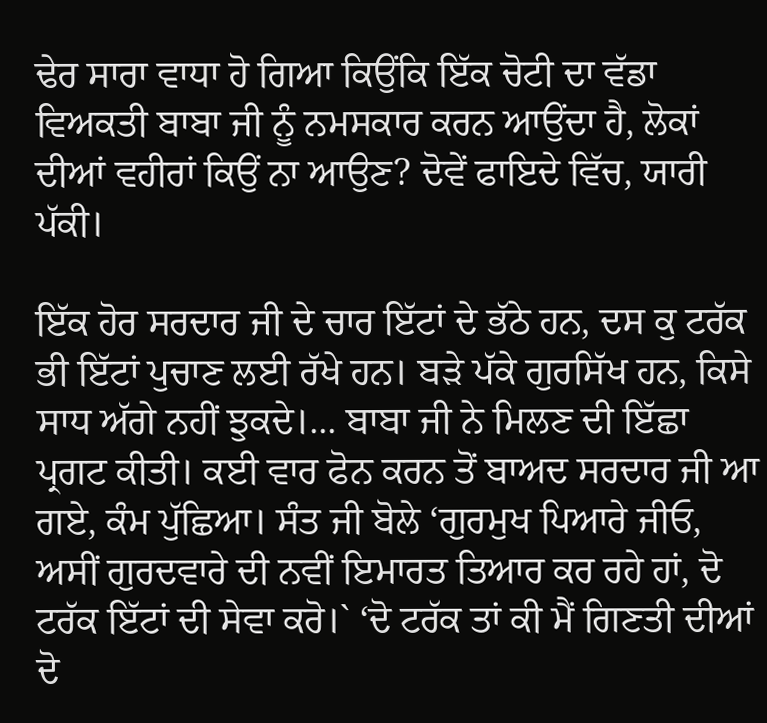ਢੇਰ ਸਾਰਾ ਵਾਧਾ ਹੋ ਗਿਆ ਕਿਉਂਕਿ ਇੱਕ ਚੋਟੀ ਦਾ ਵੱਡਾ ਵਿਅਕਤੀ ਬਾਬਾ ਜੀ ਨੂੰ ਨਮਸਕਾਰ ਕਰਨ ਆਉਂਦਾ ਹੈ, ਲੋਕਾਂ ਦੀਆਂ ਵਹੀਰਾਂ ਕਿਉਂ ਨਾ ਆਉਣ? ਦੋਵੇਂ ਫਾਇਦੇ ਵਿੱਚ, ਯਾਰੀ ਪੱਕੀ।

ਇੱਕ ਹੋਰ ਸਰਦਾਰ ਜੀ ਦੇ ਚਾਰ ਇੱਟਾਂ ਦੇ ਭੱਠੇ ਹਨ, ਦਸ ਕੁ ਟਰੱਕ ਭੀ ਇੱਟਾਂ ਪੁਚਾਣ ਲਈ ਰੱਖੇ ਹਨ। ਬੜੇ ਪੱਕੇ ਗੁਰਸਿੱਖ ਹਨ, ਕਿਸੇ ਸਾਧ ਅੱਗੇ ਨਹੀਂ ਝੁਕਦੇ।... ਬਾਬਾ ਜੀ ਨੇ ਮਿਲਣ ਦੀ ਇੱਛਾ ਪ੍ਰਗਟ ਕੀਤੀ। ਕਈ ਵਾਰ ਫੋਨ ਕਰਨ ਤੋਂ ਬਾਅਦ ਸਰਦਾਰ ਜੀ ਆ ਗਏ, ਕੰਮ ਪੁੱਛਿਆ। ਸੰਤ ਜੀ ਬੋਲੇ ‘ਗੁਰਮੁਖ ਪਿਆਰੇ ਜੀਓ, ਅਸੀਂ ਗੁਰਦਵਾਰੇ ਦੀ ਨਵੀਂ ਇਮਾਰਤ ਤਿਆਰ ਕਰ ਰਹੇ ਹਾਂ, ਦੋ ਟਰੱਕ ਇੱਟਾਂ ਦੀ ਸੇਵਾ ਕਰੋ।` ‘ਦੋ ਟਰੱਕ ਤਾਂ ਕੀ ਮੈਂ ਗਿਣਤੀ ਦੀਆਂ ਦੋ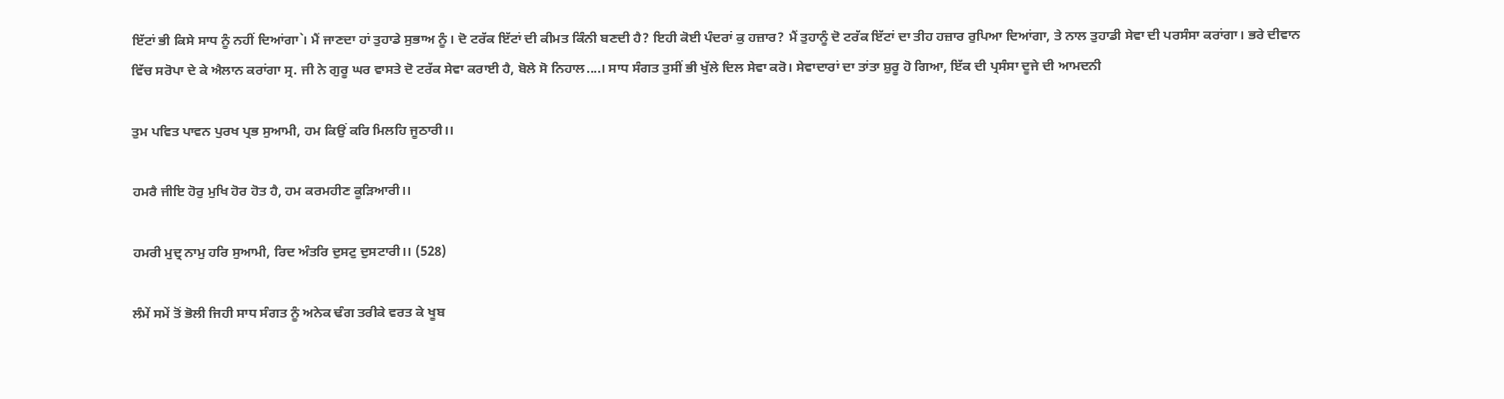ਇੱਟਾਂ ਭੀ ਕਿਸੇ ਸਾਧ ਨੂੰ ਨਹੀਂ ਦਿਆਂਗਾ`। ਮੈਂ ਜਾਣਦਾ ਹਾਂ ਤੁਹਾਡੇ ਸੁਭਾਅ ਨੂੰ। ਦੋ ਟਰੱਕ ਇੱਟਾਂ ਦੀ ਕੀਮਤ ਕਿੰਨੀ ਬਣਦੀ ਹੈ? ਇਹੀ ਕੋਈ ਪੰਦਰਾਂ ਕੁ ਹਜ਼ਾਰ? ਮੈਂ ਤੁਹਾਨੂੰ ਦੋ ਟਰੱਕ ਇੱਟਾਂ ਦਾ ਤੀਹ ਹਜ਼ਾਰ ਰੁਪਿਆ ਦਿਆਂਗਾ, ਤੇ ਨਾਲ ਤੁਹਾਡੀ ਸੇਵਾ ਦੀ ਪਰਸੰਸਾ ਕਰਾਂਗਾ। ਭਰੇ ਦੀਵਾਨ ਵਿੱਚ ਸਰੋਪਾ ਦੇ ਕੇ ਐਲਾਨ ਕਰਾਂਗਾ ਸ੍ਰ. ਜੀ ਨੇ ਗੁਰੂ ਘਰ ਵਾਸਤੇ ਦੋ ਟਰੱਕ ਸੇਵਾ ਕਰਾਈ ਹੈ, ਬੋਲੇ ਸੋ ਨਿਹਾਲ....। ਸਾਧ ਸੰਗਤ ਤੁਸੀਂ ਭੀ ਖੁੱਲੇ ਦਿਲ ਸੇਵਾ ਕਰੋ। ਸੇਵਾਦਾਰਾਂ ਦਾ ਤਾਂਤਾ ਸ਼ੁਰੂ ਹੋ ਗਿਆ, ਇੱਕ ਦੀ ਪ੍ਰਸੰਸਾ ਦੂਜੇ ਦੀ ਆਮਦਨੀ

ਤੁਮ ਪਵਿਤ ਪਾਵਨ ਪੁਰਖ ਪ੍ਰਭ ਸੁਆਮੀ, ਹਮ ਕਿਉਂ ਕਰਿ ਮਿਲਹਿ ਜੂਠਾਰੀ।।

ਹਮਰੈ ਜੀਇ ਹੋਰੁ ਮੁਖਿ ਹੋਰ ਹੋਤ ਹੈ, ਹਮ ਕਰਮਹੀਣ ਕੂੜਿਆਰੀ।।

ਹਮਰੀ ਮੁਦ੍ਰ ਨਾਮੁ ਹਰਿ ਸੁਆਮੀ, ਰਿਦ ਅੰਤਰਿ ਦੁਸਟੁ ਦੁਸਟਾਰੀ।। (528)

ਲੰਮੇਂ ਸਮੇਂ ਤੋਂ ਭੋਲੀ ਜਿਹੀ ਸਾਧ ਸੰਗਤ ਨੂੰ ਅਨੇਕ ਢੰਗ ਤਰੀਕੇ ਵਰਤ ਕੇ ਖੂਬ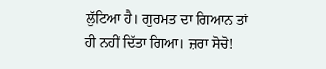ਲੁੱਟਿਆ ਹੈ। ਗੁਰਮਤ ਦਾ ਗਿਆਨ ਤਾਂ ਹੀ ਨਹੀਂ ਦਿੱਤਾ ਗਿਆ। ਜ਼ਰਾ ਸੋਚੋ!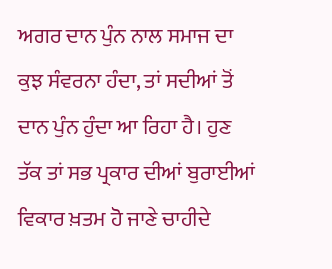ਅਗਰ ਦਾਨ ਪੁੰਨ ਨਾਲ ਸਮਾਜ ਦਾ ਕੁਝ ਸੰਵਰਨਾ ਹੰਦਾ, ਤਾਂ ਸਦੀਆਂ ਤੋਂ ਦਾਨ ਪੁੰਨ ਹੁੰਦਾ ਆ ਰਿਹਾ ਹੈ। ਹੁਣ ਤੱਕ ਤਾਂ ਸਭ ਪ੍ਰਕਾਰ ਦੀਆਂ ਬੁਰਾਈਆਂ ਵਿਕਾਰ ਖ਼ਤਮ ਹੋ ਜਾਣੇ ਚਾਹੀਦੇ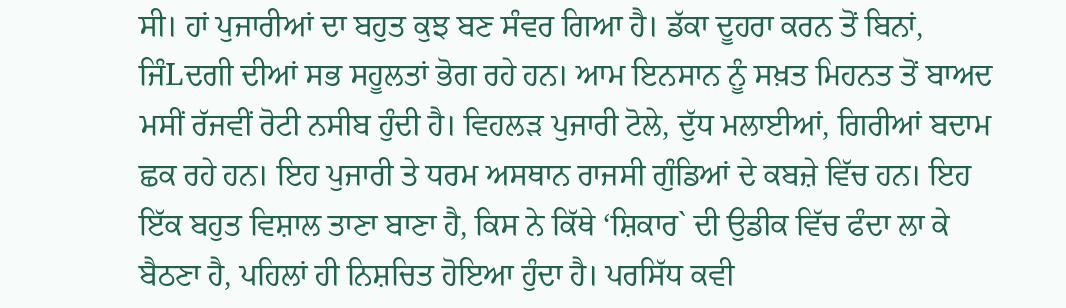ਸੀ। ਹਾਂ ਪੁਜਾਰੀਆਂ ਦਾ ਬਹੁਤ ਕੁਝ ਬਣ ਸੰਵਰ ਗਿਆ ਹੈ। ਡੱਕਾ ਦੂਹਰਾ ਕਰਨ ਤੋਂ ਬਿਨਾਂ, ਜਿੰLਦਗੀ ਦੀਆਂ ਸਭ ਸਹੂਲਤਾਂ ਭੋਗ ਰਹੇ ਹਨ। ਆਮ ਇਨਸਾਨ ਨੂੰ ਸਖ਼ਤ ਮਿਹਨਤ ਤੋਂ ਬਾਅਦ ਮਸੀਂ ਰੱਜਵੀਂ ਰੋਟੀ ਨਸੀਬ ਹੁੰਦੀ ਹੈ। ਵਿਹਲੜ ਪੁਜਾਰੀ ਟੋਲੇ, ਦੁੱਧ ਮਲਾਈਆਂ, ਗਿਰੀਆਂ ਬਦਾਮ ਛਕ ਰਹੇ ਹਨ। ਇਹ ਪੁਜਾਰੀ ਤੇ ਧਰਮ ਅਸਥਾਨ ਰਾਜਸੀ ਗੁੰਡਿਆਂ ਦੇ ਕਬਜ਼ੇ ਵਿੱਚ ਹਨ। ਇਹ ਇੱਕ ਬਹੁਤ ਵਿਸ਼ਾਲ ਤਾਣਾ ਬਾਣਾ ਹੈ, ਕਿਸ ਨੇ ਕਿੱਥੇ ‘ਸ਼ਿਕਾਰ` ਦੀ ਉਡੀਕ ਵਿੱਚ ਫੰਦਾ ਲਾ ਕੇ ਬੈਠਣਾ ਹੈ, ਪਹਿਲਾਂ ਹੀ ਨਿਸ਼ਚਿਤ ਹੋਇਆ ਹੁੰਦਾ ਹੈ। ਪਰਸਿੱਧ ਕਵੀ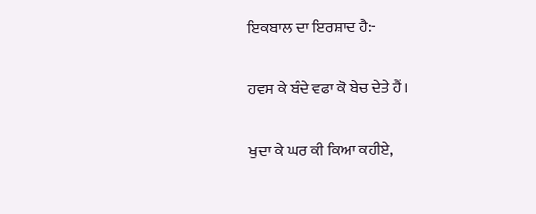ਇਕਬਾਲ ਦਾ ਇਰਸ਼ਾਦ ਹੈ:-

ਹਵਸ ਕੇ ਬੰਦੇ ਵਫਾ ਕੋ ਬੇਚ ਦੇਤੇ ਹੈਂ।

ਖੁਦਾ ਕੇ ਘਰ ਕੀ ਕਿਆ ਕਹੀਏ,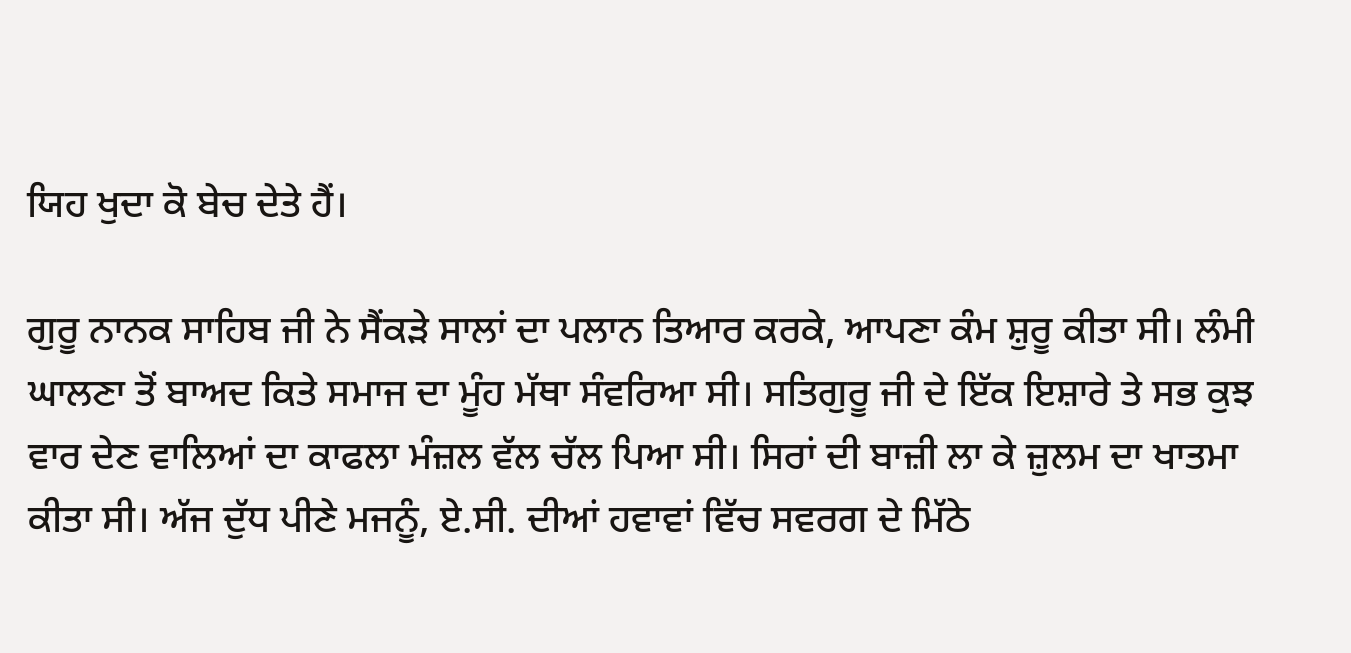ਯਿਹ ਖੁਦਾ ਕੋ ਬੇਚ ਦੇਤੇ ਹੈਂ।

ਗੁਰੂ ਨਾਨਕ ਸਾਹਿਬ ਜੀ ਨੇ ਸੈਂਕੜੇ ਸਾਲਾਂ ਦਾ ਪਲਾਨ ਤਿਆਰ ਕਰਕੇ, ਆਪਣਾ ਕੰਮ ਸ਼ੁਰੂ ਕੀਤਾ ਸੀ। ਲੰਮੀ ਘਾਲਣਾ ਤੋਂ ਬਾਅਦ ਕਿਤੇ ਸਮਾਜ ਦਾ ਮੂੰਹ ਮੱਥਾ ਸੰਵਰਿਆ ਸੀ। ਸਤਿਗੁਰੂ ਜੀ ਦੇ ਇੱਕ ਇਸ਼ਾਰੇ ਤੇ ਸਭ ਕੁਝ ਵਾਰ ਦੇਣ ਵਾਲਿਆਂ ਦਾ ਕਾਫਲਾ ਮੰਜ਼ਲ ਵੱਲ ਚੱਲ ਪਿਆ ਸੀ। ਸਿਰਾਂ ਦੀ ਬਾਜ਼ੀ ਲਾ ਕੇ ਜ਼ੁਲਮ ਦਾ ਖਾਤਮਾ ਕੀਤਾ ਸੀ। ਅੱਜ ਦੁੱਧ ਪੀਣੇ ਮਜਨੂੰ, ਏ.ਸੀ. ਦੀਆਂ ਹਵਾਵਾਂ ਵਿੱਚ ਸਵਰਗ ਦੇ ਮਿੱਠੇ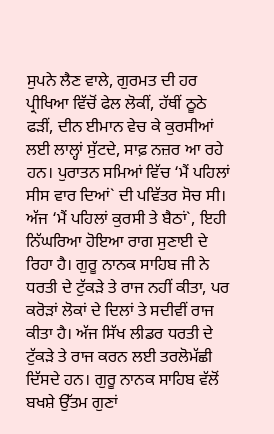ਸੁਪਨੇ ਲੈਣ ਵਾਲੇ, ਗੁਰਮਤ ਦੀ ਹਰ ਪ੍ਰੀਖਿਆ ਵਿੱਚੋਂ ਫੇਲ ਲੋਕੀਂ, ਹੱਥੀਂ ਠੂਠੇ ਫੜੀਂ, ਦੀਨ ਈਮਾਨ ਵੇਚ ਕੇ ਕੁਰਸੀਆਂ ਲਈ ਲਾਲ੍ਹਾਂ ਸੁੱਟਦੇ, ਸਾਫ਼ ਨਜ਼ਰ ਆ ਰਹੇ ਹਨ। ਪੁਰਾਤਨ ਸਮਿਆਂ ਵਿੱਚ ‘ਮੈਂ ਪਹਿਲਾਂ ਸੀਸ ਵਾਰ ਦਿਆਂ` ਦੀ ਪਵਿੱਤਰ ਸੋਚ ਸੀ। ਅੱਜ ‘ਮੈਂ ਪਹਿਲਾਂ ਕੁਰਸੀ ਤੇ ਬੈਠਾਂ`, ਇਹੀ ਨਿੱਘਰਿਆ ਹੋਇਆ ਰਾਗ ਸੁਣਾਈ ਦੇ ਰਿਹਾ ਹੈ। ਗੁਰੂ ਨਾਨਕ ਸਾਹਿਬ ਜੀ ਨੇ ਧਰਤੀ ਦੇ ਟੁੱਕੜੇ ਤੇ ਰਾਜ ਨਹੀਂ ਕੀਤਾ, ਪਰ ਕਰੋੜਾਂ ਲੋਕਾਂ ਦੇ ਦਿਲਾਂ ਤੇ ਸਦੀਵੀਂ ਰਾਜ ਕੀਤਾ ਹੈ। ਅੱਜ ਸਿੱਖ ਲੀਡਰ ਧਰਤੀ ਦੇ ਟੁੱਕੜੇ ਤੇ ਰਾਜ ਕਰਨ ਲਈ ਤਰਲੋਮੱਛੀ ਦਿੱਸਦੇ ਹਨ। ਗੁਰੂ ਨਾਨਕ ਸਾਹਿਬ ਵੱਲੋਂ ਬਖਸ਼ੇ ਉੱਤਮ ਗੁਣਾਂ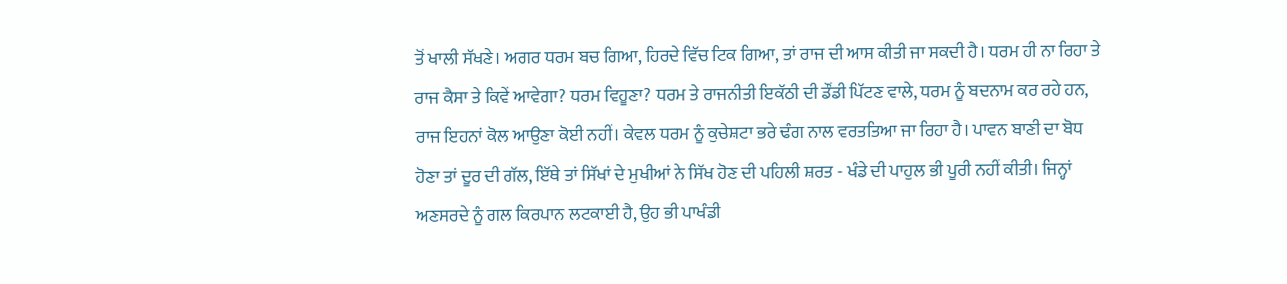ਤੋਂ ਖਾਲੀ ਸੱਖਣੇ। ਅਗਰ ਧਰਮ ਬਚ ਗਿਆ, ਹਿਰਦੇ ਵਿੱਚ ਟਿਕ ਗਿਆ, ਤਾਂ ਰਾਜ ਦੀ ਆਸ ਕੀਤੀ ਜਾ ਸਕਦੀ ਹੈ। ਧਰਮ ਹੀ ਨਾ ਰਿਹਾ ਤੇ ਰਾਜ ਕੈਸਾ ਤੇ ਕਿਵੇਂ ਆਵੇਗਾ? ਧਰਮ ਵਿਹੂਣਾ? ਧਰਮ ਤੇ ਰਾਜਨੀਤੀ ਇਕੱਠੀ ਦੀ ਡੌਂਡੀ ਪਿੱਟਣ ਵਾਲੇ, ਧਰਮ ਨੂੰ ਬਦਨਾਮ ਕਰ ਰਹੇ ਹਨ, ਰਾਜ ਇਹਨਾਂ ਕੋਲ ਆਉਣਾ ਕੋਈ ਨਹੀਂ। ਕੇਵਲ ਧਰਮ ਨੂੰ ਕੁਚੇਸ਼ਟਾ ਭਰੇ ਢੰਗ ਨਾਲ ਵਰਤਤਿਆ ਜਾ ਰਿਹਾ ਹੈ। ਪਾਵਨ ਬਾਣੀ ਦਾ ਬੋਧ ਹੋਣਾ ਤਾਂ ਦੂਰ ਦੀ ਗੱਲ, ਇੱਥੇ ਤਾਂ ਸਿੱਖਾਂ ਦੇ ਮੁਖੀਆਂ ਨੇ ਸਿੱਖ ਹੋਣ ਦੀ ਪਹਿਲੀ ਸ਼ਰਤ - ਖੰਡੇ ਦੀ ਪਾਹੁਲ ਭੀ ਪੂਰੀ ਨਹੀਂ ਕੀਤੀ। ਜਿਨ੍ਹਾਂ ਅਣਸਰਦੇ ਨੂੰ ਗਲ ਕਿਰਪਾਨ ਲਟਕਾਈ ਹੈ, ਉਹ ਭੀ ਪਾਖੰਡੀ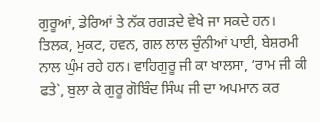ਗੁਰੂਆਂ, ਡੇਰਿਆਂ ਤੇ ਨੱਕ ਰਗੜਦੇ ਵੇਖੇ ਜਾ ਸਕਦੇ ਹਨ। ਤਿਲਕ, ਮੁਕਟ, ਹਵਨ, ਗਲ ਲਾਲ ਚੁੰਨੀਆਂ ਪਾਈ, ਬੇਸ਼ਰਮੀ ਨਾਲ ਘੁੰਮ ਰਹੇ ਹਨ। ਵਾਹਿਗੁਰੂ ਜੀ ਕਾ ਖਾਲਸਾ, ‘ਰਾਮ ਜੀ ਕੀ ਫਤੇ`, ਬੁਲਾ ਕੇ ਗੁਰੂ ਗੋਬਿੰਦ ਸਿੰਘ ਜੀ ਦਾ ਅਪਮਾਨ ਕਰ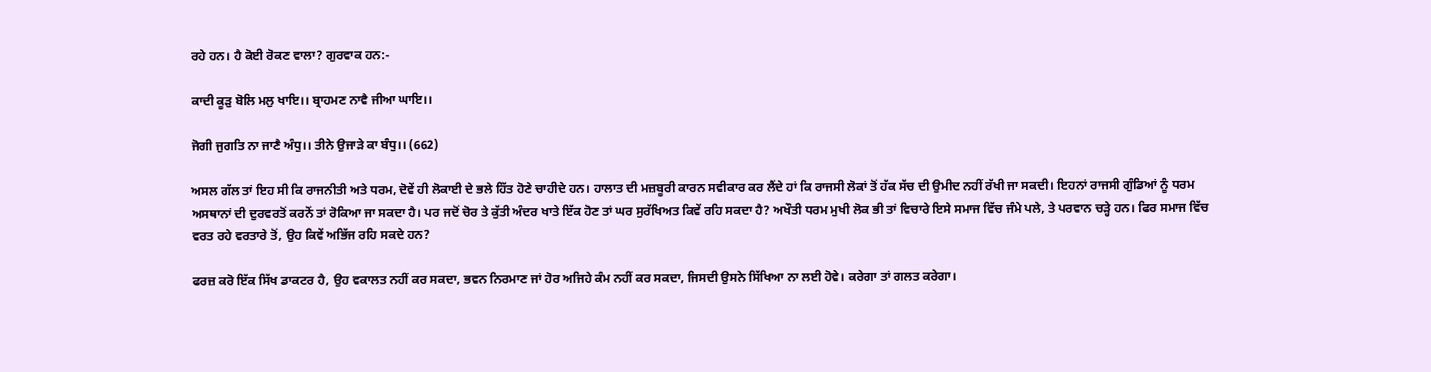ਰਹੇ ਹਨ। ਹੈ ਕੋਈ ਰੋਕਣ ਵਾਲਾ? ਗੁਰਵਾਕ ਹਨ:-

ਕਾਦੀ ਕੂੜੁ ਬੋਲਿ ਮਲੁ ਖਾਇ।। ਬ੍ਰਾਹਮਣ ਨਾਵੈ ਜੀਆ ਘਾਇ।।

ਜੋਗੀ ਜੁਗਤਿ ਨਾ ਜਾਣੈ ਅੰਧੁ।। ਤੀਨੇ ਉਜਾੜੇ ਕਾ ਬੰਧੁ।। (662)

ਅਸਲ ਗੱਲ ਤਾਂ ਇਹ ਸੀ ਕਿ ਰਾਜਨੀਤੀ ਅਤੇ ਧਰਮ, ਦੋਵੇਂ ਹੀ ਲੋਕਾਈ ਦੇ ਭਲੇ ਹਿੱਤ ਹੋਣੇ ਚਾਹੀਦੇ ਹਨ। ਹਾਲਾਤ ਦੀ ਮਜ਼ਬੂਰੀ ਕਾਰਨ ਸਵੀਕਾਰ ਕਰ ਲੈਂਦੇ ਹਾਂ ਕਿ ਰਾਜਸੀ ਲੋਕਾਂ ਤੋਂ ਹੱਕ ਸੱਚ ਦੀ ਉਮੀਦ ਨਹੀਂ ਰੱਖੀ ਜਾ ਸਕਦੀ। ਇਹਨਾਂ ਰਾਜਸੀ ਗੁੰਡਿਆਂ ਨੂੰ ਧਰਮ ਅਸਥਾਨਾਂ ਦੀ ਦੁਰਵਰਤੋਂ ਕਰਨੋਂ ਤਾਂ ਰੋਕਿਆ ਜਾ ਸਕਦਾ ਹੈ। ਪਰ ਜਦੋਂ ਚੋਰ ਤੇ ਕੁੱਤੀ ਅੰਦਰ ਖਾਤੇ ਇੱਕ ਹੋਣ ਤਾਂ ਘਰ ਸੁਰੱਖਿਅਤ ਕਿਵੇਂ ਰਹਿ ਸਕਦਾ ਹੈ? ਅਖੌਤੀ ਧਰਮ ਮੁਖੀ ਲੋਕ ਭੀ ਤਾਂ ਵਿਚਾਰੇ ਇਸੇ ਸਮਾਜ ਵਿੱਚ ਜੰਮੇ ਪਲੇ, ਤੇ ਪਰਵਾਨ ਚੜ੍ਹੇ ਹਨ। ਫਿਰ ਸਮਾਜ ਵਿੱਚ ਵਰਤ ਰਹੇ ਵਰਤਾਰੇ ਤੋਂ, ਉਹ ਕਿਵੇਂ ਅਭਿੱਜ ਰਹਿ ਸਕਦੇ ਹਨ?

ਫਰਜ਼ ਕਰੋ ਇੱਕ ਸਿੱਖ ਡਾਕਟਰ ਹੈ, ਉਹ ਵਕਾਲਤ ਨਹੀਂ ਕਰ ਸਕਦਾ, ਭਵਨ ਨਿਰਮਾਣ ਜਾਂ ਹੋਰ ਅਜਿਹੇ ਕੰਮ ਨਹੀਂ ਕਰ ਸਕਦਾ, ਜਿਸਦੀ ਉਸਨੇ ਸਿੱਖਿਆ ਨਾ ਲਈ ਹੋਵੇ। ਕਰੇਗਾ ਤਾਂ ਗਲਤ ਕਰੇਗਾ।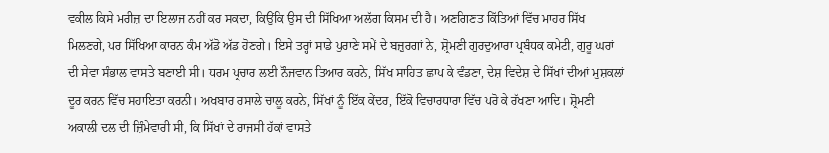ਵਕੀਲ ਕਿਸੇ ਮਰੀਜ਼ ਦਾ ਇਲਾਜ ਨਹੀਂ ਕਰ ਸਕਦਾ, ਕਿਉਂਕਿ ਉਸ ਦੀ ਸਿੱਖਿਆ ਅਲੱਗ ਕਿਸਮ ਦੀ ਹੈ। ਅਣਗਿਣਤ ਕਿੱਤਿਆਂ ਵਿੱਚ ਮਾਹਰ ਸਿੱਖ ਮਿਲਣਗੇ, ਪਰ ਸਿੱਖਿਆ ਕਾਰਨ ਕੰਮ ਅੱਡੋ ਅੱਡ ਹੋਣਗੇ। ਇਸੇ ਤਰ੍ਹਾਂ ਸਾਡੇ ਪੁਰਾਣੇ ਸਮੇਂ ਦੇ ਬਜ਼ੁਰਗਾਂ ਨੇ, ਸ਼੍ਰੋਮਣੀ ਗੁਰਦੁਆਰਾ ਪ੍ਰਬੰਧਕ ਕਮੇਟੀ, ਗੁਰੂ ਘਰਾਂ ਦੀ ਸੇਵਾ ਸੰਭਾਲ ਵਾਸਤੇ ਬਣਾਈ ਸੀ। ਧਰਮ ਪ੍ਰਚਾਰ ਲਈ ਨੌਜਵਾਨ ਤਿਆਰ ਕਰਨੇ, ਸਿੱਖ ਸਾਹਿਤ ਛਾਪ ਕੇ ਵੰਡਣਾ, ਦੇਸ਼ ਵਿਦੇਸ਼ ਦੇ ਸਿੱਖਾਂ ਦੀਆਂ ਮੁਸ਼ਕਲਾਂ ਦੂਰ ਕਰਨ ਵਿੱਚ ਸਹਾਇਤਾ ਕਰਨੀ। ਅਖਬਾਰ ਰਸਾਲੇ ਚਾਲੂ ਕਰਨੇ, ਸਿੱਖਾਂ ਨੂੰ ਇੱਕ ਕੇਂਦਰ, ਇੱਕੋ ਵਿਚਾਰਧਾਰਾ ਵਿੱਚ ਪਰੋ ਕੇ ਰੱਖਣਾ ਆਦਿ। ਸ਼੍ਰੋਮਣੀ ਅਕਾਲੀ ਦਲ ਦੀ ਜ਼ਿੰਮੇਵਾਰੀ ਸੀ, ਕਿ ਸਿੱਖਾਂ ਦੇ ਰਾਜਸੀ ਹੱਕਾਂ ਵਾਸਤੇ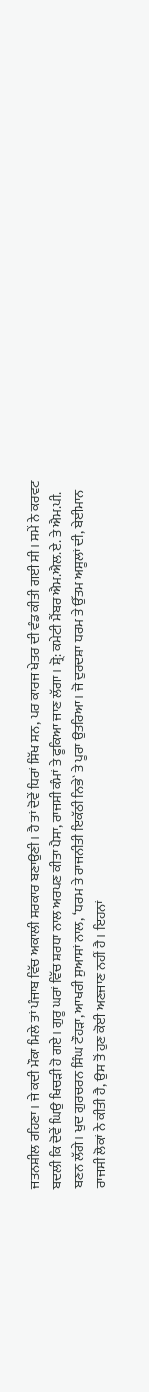ਜਤਨਸ਼ੀਲ ਰਹਿਣਾ। ਜੇ ਕਦੀ ਮੌਕਾ ਮਿਲੇ ਤਾਂ ਪੰਜਾਬ ਵਿੱਚ ਅਕਾਲੀ ਸਰਕਾਰ ਬਣਾਉਣੀ। ਹੈ ਤਾਂ ਦੋਵੇਂ ਧਿਰਾਂ ਸਿੱਖ ਸਨ, ਪਰ ਕਾਰਜ ਖੇਤਰ ਦੀ ਵੰਡ ਕੀਤੀ ਗਈ ਸੀ। ਸਮੇਂ ਨੇ ਕਰਵਟ ਬਦਲੀ ਕਿ ਦੋਵੇਂ ਘਿਉ ਖਿਚੜੀ ਹੋ ਗਏ। ਗੁਰੂ ਘਰਾਂ ਵਿੱਚ ਸ਼ਰਧਾ ਨਾਲ ਅਰਪਣ ਕੀਤਾ ਪੈਸਾ, ਰਾਜਸੀ ਕੰਮਾਂ ਤੇ ਫੂਕਿਆ ਜਾਣ ਲੱਗਾ। ਸ਼੍ਰੋ: ਕਮੇਟੀ ਮੈਂਬਰ ਐਮ.ਐਲ.ਏ. ਤੇ ਐਮ.ਪੀ. ਬਣਨ ਲੱਗੇ। ਖੁਦ ਗੁਰਚਰਨ ਸਿੰਘ ਟੌਹੜਾ, ਆਖਰੀ ਸੁਆਸਾਂ ਨਾਲ, ‘ਧਰਮ ਤੇ ਰਾਜਨੀਤੀ ਇਕੱਠੀ ਨਿਭੇ` ਤੇ ਪੂਰਾ ਉਤਰਿਆ। ਜੋ ਦੁਰਦਸ਼ਾ ਧਰਮ ਤੇ ਉੱਤਮ ਅਸੂਲਾਂ ਦੀ, ਬੇਈਮਾਨ ਰਾਜਸੀ ਲੋਕਾਂ ਨੇ ਕੀਤੀ ਹੈ, ਉਸ ਤੋਂ ਹੁਣ ਕੋਈ ਅਣਜਾਣ ਨਹੀਂ ਹੈ। ਇਹਨਾਂ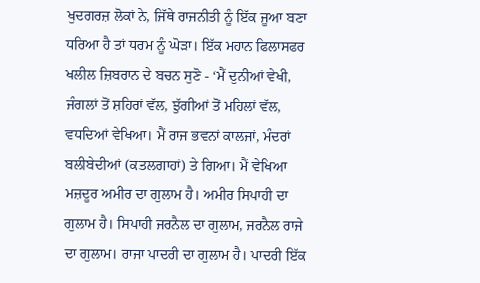ਖੁਦਗਰਜ਼ ਲੋਕਾਂ ਨੇ, ਜਿੱਥੇ ਰਾਜਨੀਤੀ ਨੂੰ ਇੱਕ ਜੂਆ ਬਣਾ ਧਰਿਆ ਹੈ ਤਾਂ ਧਰਮ ਨੂੰ ਘੋੜਾ। ਇੱਕ ਮਹਾਨ ਫਿਲਾਸਫਰ ਖਲੀਲ ਜ਼ਿਬਰਾਨ ਦੇ ਬਚਨ ਸੁਣੋ - ‘ਮੈਂ ਦੁਨੀਆਂ ਵੇਖੀ, ਜੰਗਲਾਂ ਤੋਂ ਸ਼ਹਿਰਾਂ ਵੱਲ, ਝੁੱਗੀਆਂ ਤੋਂ ਮਹਿਲਾਂ ਵੱਲ, ਵਧਦਿਆਂ ਵੇਖਿਆ। ਮੈਂ ਰਾਜ ਭਵਨਾਂ ਕਾਲਜਾਂ, ਮੰਦਰਾਂ ਬਲੀਬੇਦੀਆਂ (ਕਤਲਗਾਹਾਂ) ਤੇ ਗਿਆ। ਮੈਂ ਵੇਖਿਆ ਮਜ਼ਦੂਰ ਅਮੀਰ ਦਾ ਗੁਲਾਮ ਹੈ। ਅਮੀਰ ਸਿਪਾਹੀ ਦਾ ਗੁਲਾਮ ਹੈ। ਸਿਪਾਹੀ ਜਰਨੈਲ ਦਾ ਗੁਲਾਮ, ਜਰਨੈਲ ਰਾਜੇ ਦਾ ਗੁਲਾਮ। ਰਾਜਾ ਪਾਦਰੀ ਦਾ ਗੁਲਾਮ ਹੈ। ਪਾਦਰੀ ਇੱਕ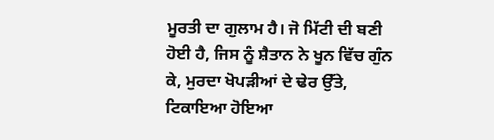ਮੂਰਤੀ ਦਾ ਗੁਲਾਮ ਹੈ। ਜੋ ਮਿੱਟੀ ਦੀ ਬਣੀ ਹੋਈ ਹੈ, ਜਿਸ ਨੂੰ ਸ਼ੈਤਾਨ ਨੇ ਖੂਨ ਵਿੱਚ ਗੁੰਨ ਕੇ, ਮੁਰਦਾ ਖੋਪੜੀਆਂ ਦੇ ਢੇਰ ਉੱਤੇ, ਟਿਕਾਇਆ ਹੋਇਆ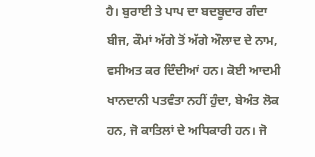ਹੈ। ਬੁਰਾਈ ਤੇ ਪਾਪ ਦਾ ਬਦਬੂਦਾਰ ਗੰਦਾ ਬੀਜ, ਕੌਮਾਂ ਅੱਗੇ ਤੋਂ ਅੱਗੇ ਔਲਾਦ ਦੇ ਨਾਮ, ਵਸੀਅਤ ਕਰ ਦਿੰਦੀਆਂ ਹਨ। ਕੋਈ ਆਦਮੀ ਖਾਨਦਾਨੀ ਪਤਵੰਤਾ ਨਹੀਂ ਹੁੰਦਾ, ਬੇਅੰਤ ਲੋਕ ਹਨ, ਜੋ ਕਾਤਿਲਾਂ ਦੇ ਅਧਿਕਾਰੀ ਹਨ। ਜੋ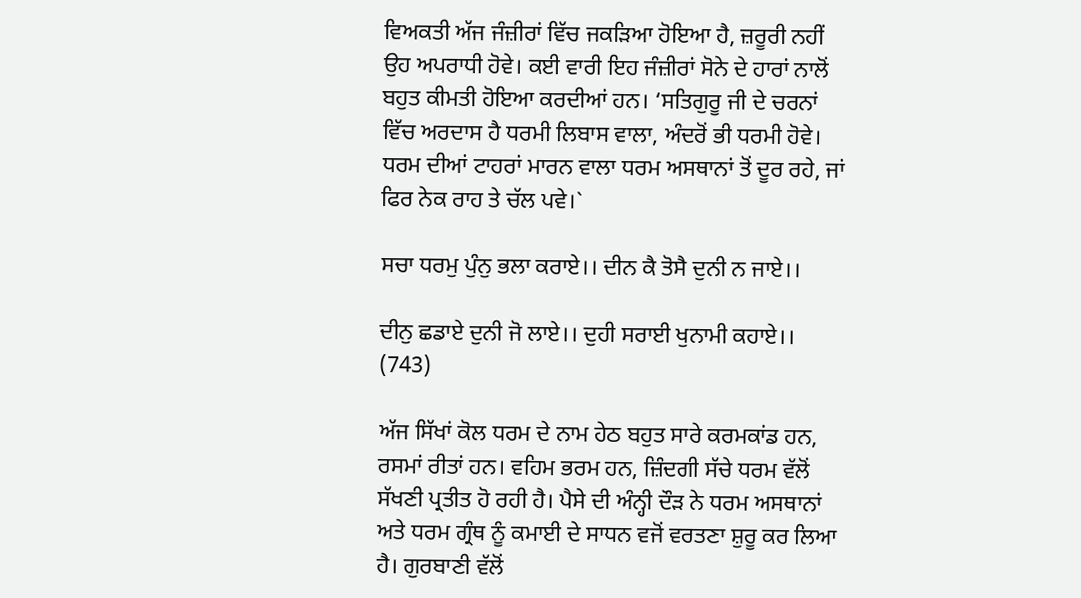ਵਿਅਕਤੀ ਅੱਜ ਜੰਜ਼ੀਰਾਂ ਵਿੱਚ ਜਕੜਿਆ ਹੋਇਆ ਹੈ, ਜ਼ਰੂਰੀ ਨਹੀਂ ਉਹ ਅਪਰਾਧੀ ਹੋਵੇ। ਕਈ ਵਾਰੀ ਇਹ ਜੰਜ਼ੀਰਾਂ ਸੋਨੇ ਦੇ ਹਾਰਾਂ ਨਾਲੋਂ ਬਹੁਤ ਕੀਮਤੀ ਹੋਇਆ ਕਰਦੀਆਂ ਹਨ। ‘ਸਤਿਗੁਰੂ ਜੀ ਦੇ ਚਰਨਾਂ ਵਿੱਚ ਅਰਦਾਸ ਹੈ ਧਰਮੀ ਲਿਬਾਸ ਵਾਲਾ, ਅੰਦਰੋਂ ਭੀ ਧਰਮੀ ਹੋਵੇ। ਧਰਮ ਦੀਆਂ ਟਾਹਰਾਂ ਮਾਰਨ ਵਾਲਾ ਧਰਮ ਅਸਥਾਨਾਂ ਤੋਂ ਦੂਰ ਰਹੇ, ਜਾਂ ਫਿਰ ਨੇਕ ਰਾਹ ਤੇ ਚੱਲ ਪਵੇ।`

ਸਚਾ ਧਰਮੁ ਪੁੰਨੁ ਭਲਾ ਕਰਾਏ।। ਦੀਨ ਕੈ ਤੋਸੈ ਦੁਨੀ ਨ ਜਾਏ।।

ਦੀਨੁ ਛਡਾਏ ਦੁਨੀ ਜੋ ਲਾਏ।। ਦੁਹੀ ਸਰਾਈ ਖੁਨਾਮੀ ਕਹਾਏ।। (743)

ਅੱਜ ਸਿੱਖਾਂ ਕੋਲ ਧਰਮ ਦੇ ਨਾਮ ਹੇਠ ਬਹੁਤ ਸਾਰੇ ਕਰਮਕਾਂਡ ਹਨ, ਰਸਮਾਂ ਰੀਤਾਂ ਹਨ। ਵਹਿਮ ਭਰਮ ਹਨ, ਜ਼ਿੰਦਗੀ ਸੱਚੇ ਧਰਮ ਵੱਲੋਂ ਸੱਖਣੀ ਪ੍ਰਤੀਤ ਹੋ ਰਹੀ ਹੈ। ਪੈਸੇ ਦੀ ਅੰਨ੍ਹੀ ਦੌੜ ਨੇ ਧਰਮ ਅਸਥਾਨਾਂ ਅਤੇ ਧਰਮ ਗ੍ਰੰਥ ਨੂੰ ਕਮਾਈ ਦੇ ਸਾਧਨ ਵਜੋਂ ਵਰਤਣਾ ਸ਼ੁਰੂ ਕਰ ਲਿਆ ਹੈ। ਗੁਰਬਾਣੀ ਵੱਲੋਂ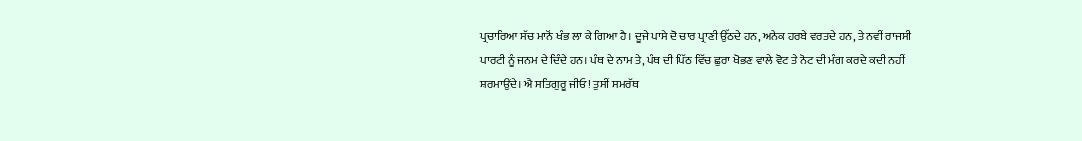ਪ੍ਰਚਾਰਿਆ ਸੱਚ ਮਾਨੋਂ ਖੰਭ ਲਾ ਕੇ ਗਿਆ ਹੈ। ਦੂਜੇ ਪਾਸੇ ਦੋ ਚਾਰ ਪ੍ਰਾਣੀ ਉੱਠਦੇ ਹਨ, ਅਨੇਕ ਹਰਬੇ ਵਰਤਦੇ ਹਨ, ਤੇ ਨਵੀਂ ਰਾਜਸੀ ਪਾਰਟੀ ਨੂੰ ਜਨਮ ਦੇ ਦਿੰਦੇ ਹਨ। ਪੰਥ ਦੇ ਨਾਮ ਤੇ, ਪੰਥ ਦੀ ਪਿੱਠ ਵਿੱਚ ਛੁਰਾ ਖੋਭਣ ਵਾਲੇ ਵੋਟ ਤੇ ਨੋਟ ਦੀ ਮੰਗ ਕਰਦੇ ਕਦੀ ਨਹੀਂ ਸ਼ਰਮਾਉਂਦੇ। ਐ ਸਤਿਗੁਰੂ ਜੀਓ! ਤੁਸੀਂ ਸਮਰੱਥ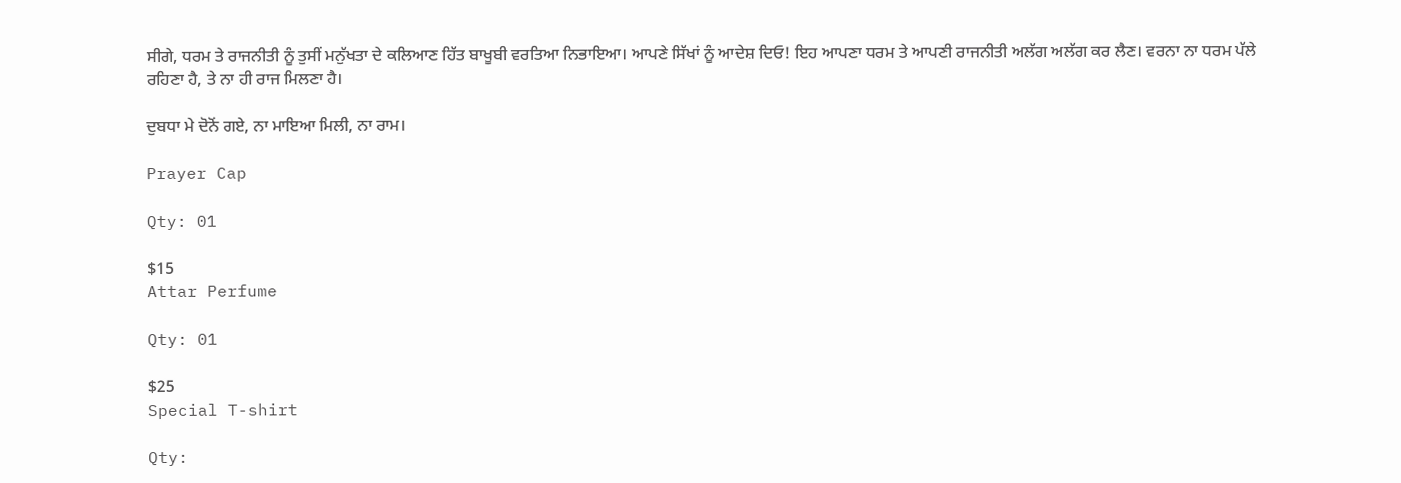ਸੀਗੇ, ਧਰਮ ਤੇ ਰਾਜਨੀਤੀ ਨੂੰ ਤੁਸੀਂ ਮਨੁੱਖਤਾ ਦੇ ਕਲਿਆਣ ਹਿੱਤ ਬਾਖੂਬੀ ਵਰਤਿਆ ਨਿਭਾਇਆ। ਆਪਣੇ ਸਿੱਖਾਂ ਨੂੰ ਆਦੇਸ਼ ਦਿਓ! ਇਹ ਆਪਣਾ ਧਰਮ ਤੇ ਆਪਣੀ ਰਾਜਨੀਤੀ ਅਲੱਗ ਅਲੱਗ ਕਰ ਲੈਣ। ਵਰਨਾ ਨਾ ਧਰਮ ਪੱਲੇ ਰਹਿਣਾ ਹੈ, ਤੇ ਨਾ ਹੀ ਰਾਜ ਮਿਲਣਾ ਹੈ।

ਦੁਬਧਾ ਮੇ ਦੋਨੋਂ ਗਏ, ਨਾ ਮਾਇਆ ਮਿਲੀ, ਨਾ ਰਾਮ।

Prayer Cap

Qty: 01

$15
Attar Perfume

Qty: 01

$25
Special T-shirt

Qty: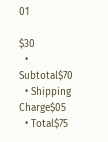01

$30
  • Subtotal$70
  • Shipping Charge$05
  • Total$75